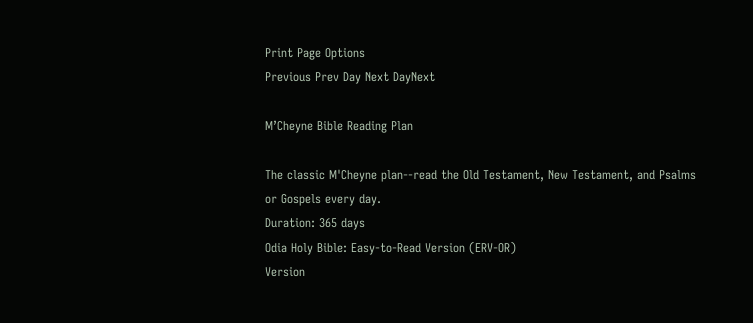Print Page Options
Previous Prev Day Next DayNext

M’Cheyne Bible Reading Plan

The classic M'Cheyne plan--read the Old Testament, New Testament, and Psalms or Gospels every day.
Duration: 365 days
Odia Holy Bible: Easy-to-Read Version (ERV-OR)
Version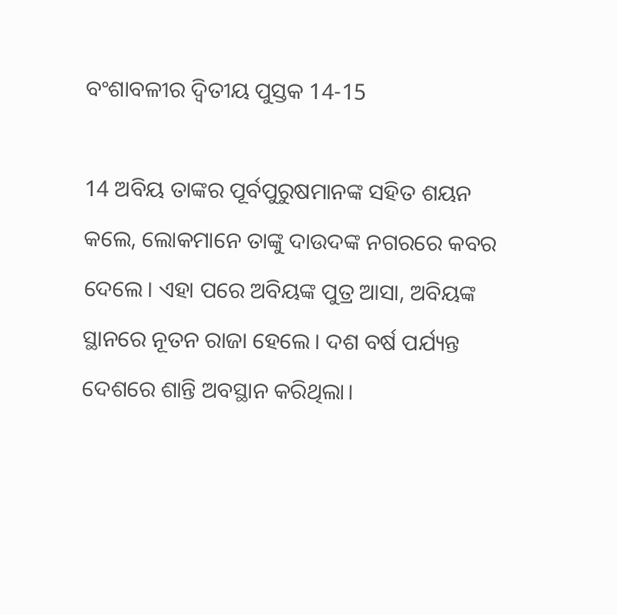ବଂଶାବଳୀର ଦ୍ୱିତୀୟ ପୁସ୍ତକ 14-15

14 ଅବିୟ ତାଙ୍କର ପୂର୍ବପୁରୁଷମାନଙ୍କ ସହିତ ଶୟନ କଲେ, ଲୋକମାନେ ତାଙ୍କୁ ଦାଉଦଙ୍କ ନଗରରେ କବର ଦେଲେ। ଏହା ପରେ ଅବିୟଙ୍କ ପୁତ୍ର ଆସା, ଅବିୟଙ୍କ ସ୍ଥାନରେ ନୂତନ ରାଜା ହେଲେ। ଦଶ ବର୍ଷ ପର୍ଯ୍ୟନ୍ତ ଦେଶରେ ଶାନ୍ତି ଅବସ୍ଥାନ କରିଥିଲା।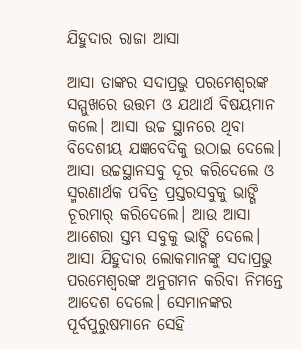ଯିହୁଦାର ରାଜା ଆସା

ଆସା ତାଙ୍କର ସଦାପ୍ରଭୁ ପରମେଶ୍ୱରଙ୍କ ସମ୍ମୁଖରେ ଉତ୍ତମ ଓ ଯଥାର୍ଥ ବିଷୟମାନ କଲେ। ଆସା ଉଚ୍ଚ ସ୍ଥାନରେ ଥିବା ବିଦେଶୀୟ ଯଜ୍ଞବେଦିକୁ ଉଠାଇ ଦେଲେ। ଆସା ଉଚ୍ଚସ୍ଥାନସବୁ ଦୂର କରିଦେଲେ ଓ ସ୍ମରଣାର୍ଥକ ପବିତ୍ର ପ୍ରସ୍ତରସବୁକୁ ଭାଙ୍ଗି ଚୂରମାର୍ କରିଦେଲେ। ଆଉ ଆସା ଆଶେରା ସ୍ତମ୍ଭ ସବୁକୁ ଭାଙ୍ଗି ଦେଲେ। ଆସା ଯିହୁଦାର ଲୋକମାନଙ୍କୁ ସଦାପ୍ରଭୁ ପରମେଶ୍ୱରଙ୍କ ଅନୁଗମନ କରିବା ନିମନ୍ତେ ଆଦେଶ ଦେଲେ। ସେମାନଙ୍କର ପୂର୍ବପୁରୁଷମାନେ ସେହି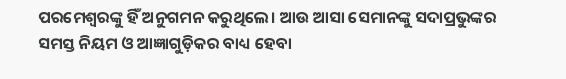ପରମେଶ୍ୱରଙ୍କୁ ହିଁ ଅନୁଗମନ କରୁଥିଲେ। ଆଉ ଆସା ସେମାନଙ୍କୁ ସଦାପ୍ରଭୁଙ୍କର ସମସ୍ତ ନିୟମ ଓ ଆଜ୍ଞାଗୁଡ଼ିକର ବାଧ୍ୟ ହେବା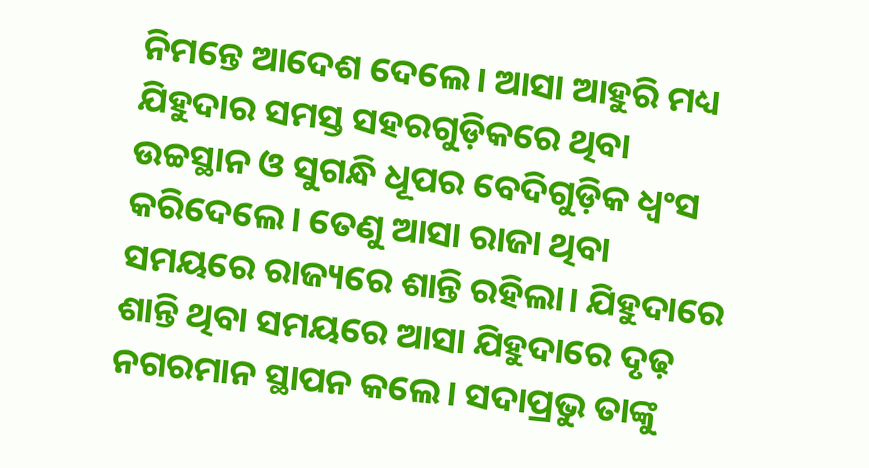ନିମନ୍ତେ ଆଦେଶ ଦେଲେ। ଆସା ଆହୁରି ମଧ୍ୟ ଯିହୁଦାର ସମସ୍ତ ସହରଗୁଡ଼ିକରେ ଥିବା ଉଚ୍ଚସ୍ଥାନ ଓ ସୁଗନ୍ଧି ଧୂପର ବେଦିଗୁଡ଼ିକ ଧ୍ୱଂସ କରିଦେଲେ। ତେଣୁ ଆସା ରାଜା ଥିବା ସମୟରେ ରାଜ୍ୟରେ ଶାନ୍ତି ରହିଲା। ଯିହୁଦାରେ ଶାନ୍ତି ଥିବା ସମୟରେ ଆସା ଯିହୁଦାରେ ଦୃଢ଼ ନଗରମାନ ସ୍ଥାପନ କଲେ। ସଦାପ୍ରଭୁ ତାଙ୍କୁ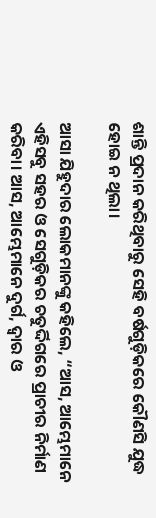ଶାନ୍ତି ପ୍ରଦାନ କରିଥିବାରୁ ସେହି ବର୍ଷଗୁଡ଼ିକରେ କୌଣସି ଯୁଦ୍ଧ ହୋଇ ନ ଥିଲା।

ଆସା ଯିହୁଦାର ଲୋକମାନଙ୍କୁ କହିଲେ, “ଆସ, ଆମ୍ଭେମାନେ ଏହିସବୁ ସହର ଓ ସେଗୁଡ଼ିକର ଚତୁର୍ଦ୍ଦିଗରେ ପ୍ରାଚୀର ନିର୍ମାଣ କରିବା। ଆସ, ଆମ୍ଭେମାନେ ଦୁର୍ଗ, ଦ୍ୱାର ଓ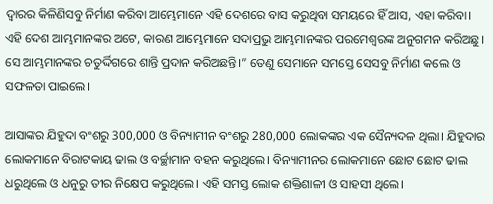ଦ୍ୱାରର କିଳିଣିସବୁ ନିର୍ମାଣ କରିବା ଆମ୍ଭେମାନେ ଏହି ଦେଶରେ ବାସ କରୁଥିବା ସମୟରେ ହିଁ ଆସ, ଏହା କରିବା। ଏହି ଦେଶ ଆମ୍ଭମାନଙ୍କର ଅଟେ, କାରଣ ଆମ୍ଭେମାନେ ସଦାପ୍ରଭୁ ଆମ୍ଭମାନଙ୍କର ପରମେଶ୍ୱରଙ୍କ ଅନୁଗମନ କରିଅଛୁ। ସେ ଆମ୍ଭମାନଙ୍କର ଚତୁର୍ଦ୍ଦିଗରେ ଶାନ୍ତି ପ୍ରଦାନ କରିଅଛନ୍ତି।” ତେଣୁ ସେମାନେ ସମସ୍ତେ ସେସବୁ ନିର୍ମାଣ କଲେ ଓ ସଫଳତା ପାଇଲେ।

ଆସାଙ୍କର ଯିହୁଦା ବଂଶରୁ 300,000 ଓ ବିନ୍ୟାମୀନ ବଂଶରୁ 280,000 ଲୋକଙ୍କର ଏକ ସୈନ୍ୟଦଳ ଥିଲା। ଯିହୁଦାର ଲୋକମାନେ ବିରାଟକାୟ ଢାଲ ଓ ବର୍ଚ୍ଛାମାନ ବହନ କରୁଥିଲେ। ବିନ୍ୟାମୀନର ଲୋକମାନେ ଛୋଟ ଛୋଟ ଢାଲ ଧରୁଥିଲେ ଓ ଧନୁରୁ ତୀର ନିକ୍ଷେପ କରୁଥିଲେ। ଏହି ସମସ୍ତ ଲୋକ ଶକ୍ତିଶାଳୀ ଓ ସାହସୀ ଥିଲେ।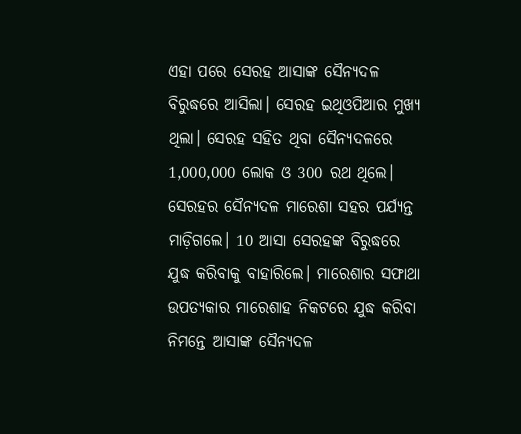ଏହା ପରେ ସେରହ ଆସାଙ୍କ ସୈନ୍ୟଦଳ ବିରୁଦ୍ଧରେ ଆସିଲା। ସେରହ ଇଥିଓପିଆର ମୁଖ୍ୟ ଥିଲା। ସେରହ ସହିତ ଥିବା ସୈନ୍ୟଦଳରେ 1,000,000 ଲୋକ ଓ 300 ରଥ ଥିଲେ। ସେରହର ସୈନ୍ୟଦଳ ମାରେଶା ସହର ପର୍ଯ୍ୟନ୍ତ ମାଡ଼ିଗଲେ। 10 ଆସା ସେରହଙ୍କ ବିରୁଦ୍ଧରେ ଯୁଦ୍ଧ କରିବାକୁ ବାହାରିଲେ। ମାରେଶାର ସଫାଥା ଉପତ୍ୟକାର ମାରେଶାହ ନିକଟରେ ଯୁଦ୍ଧ କରିବା ନିମନ୍ତେ ଆସାଙ୍କ ସୈନ୍ୟଦଳ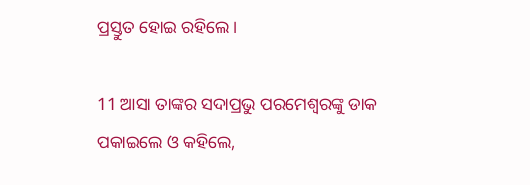ପ୍ରସ୍ତୁତ ହୋଇ ରହିଲେ।

11 ଆସା ତାଙ୍କର ସଦାପ୍ରଭୁ ପରମେଶ୍ୱରଙ୍କୁ ଡାକ ପକାଇଲେ ଓ କହିଲେ,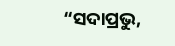“ସଦାପ୍ରଭୁ,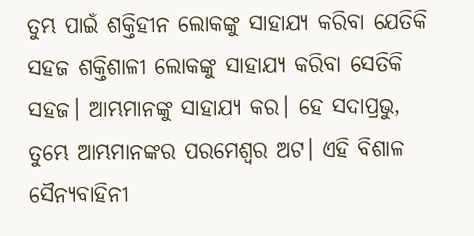ତୁମ୍ଭ ପାଇଁ ଶକ୍ତିହୀନ ଲୋକଙ୍କୁ ସାହାଯ୍ୟ କରିବା ଯେତିକି ସହଜ ଶକ୍ତିଶାଳୀ ଲୋକଙ୍କୁ ସାହାଯ୍ୟ କରିବା ସେତିକି ସହଜ। ଆମ୍ଭମାନଙ୍କୁ ସାହାଯ୍ୟ କର। ହେ ସଦାପ୍ରଭୁ, ତୁମ୍ଭେ ଆମ୍ଭମାନଙ୍କର ପରମେଶ୍ୱର ଅଟ। ଏହି ବିଶାଳ ସୈନ୍ୟବାହିନୀ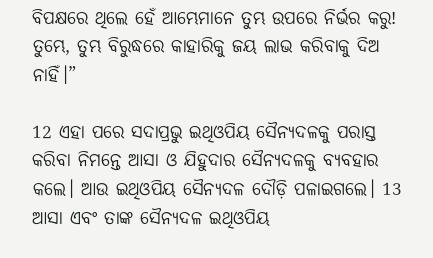ବିପକ୍ଷରେ ଥିଲେ ହେଁ ଆମ୍ଭେମାନେ ତୁମ୍ଭ ଉପରେ ନିର୍ଭର କରୁ! ତୁମ୍ଭେ, ତୁମ୍ଭ ବିରୁଦ୍ଧରେ କାହାରିକୁ ଜୟ ଲାଭ କରିବାକୁ ଦିଅ ନାହିଁ।”

12 ଏହା ପରେ ସଦାପ୍ରଭୁ ଇଥିଓପିୟ ସୈନ୍ୟଦଳକୁ ପରାସ୍ତ କରିବା ନିମନ୍ତେ ଆସା ଓ ଯିହୁଦାର ସୈନ୍ୟଦଳକୁ ବ୍ୟବହାର କଲେ। ଆଉ ଇଥିଓପିୟ ସୈନ୍ୟଦଳ ଦୌଡ଼ି ପଳାଇଗଲେ। 13 ଆସା ଏବଂ ତାଙ୍କ ସୈନ୍ୟଦଳ ଇଥିଓପିୟ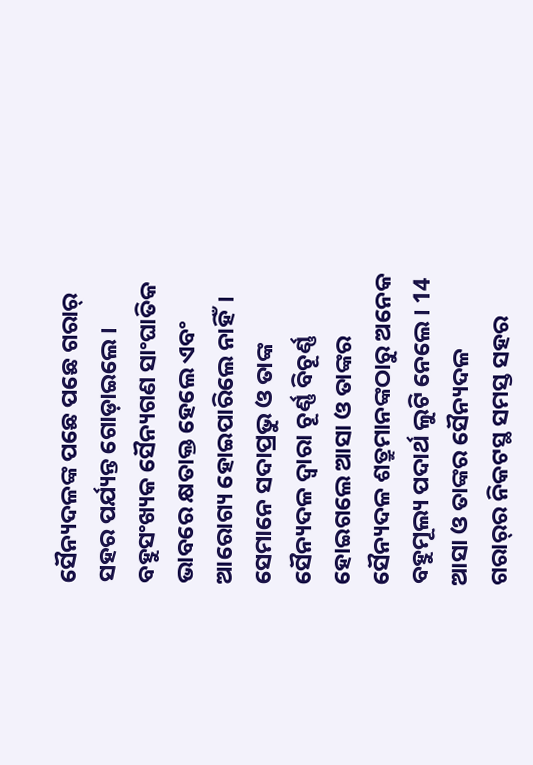ସୈନ୍ୟଦଳଙ୍କ ପଛେ ପଛେ ଗରାର୍ ସହର ପର୍ଯ୍ୟନ୍ତ ଗୋଡ଼ାଇଲେ। ବହୁସଂଖ୍ୟକ ସୈନ୍ୟଗଣ ସାଂଘାତିକ ଭାବରେ କ୍ଷତାକ୍ତ ହେଲେ ଏବଂ ଆରୋଗ୍ୟ ହୋଇପାରିଲେ ନାହିଁ। ସେମାନେ ସଦାପ୍ରଭୁ ଓ ତାଙ୍କ ସୈନ୍ୟଦଳ ଦ୍ୱାରା ଚୂର୍ଣ୍ଣ ବିଚୂର୍ଣ୍ଣ ହୋଇଗଲେ ଆସା ଓ ତାଙ୍କର ସୈନ୍ୟଦଳ ଶତ୍ରୁମାନଙ୍କଠାରୁ ଅନେକ ବହୁମୂଲ୍ୟ ପଦାର୍ଥ ଲୁଟି ନେଲେ। 14 ଆସା ଓ ତାଙ୍କର ସୈନ୍ୟଦଳ ଗରା‌ର୍‌ର ନିକଟସ୍ଥ ସମସ୍ତ ସହର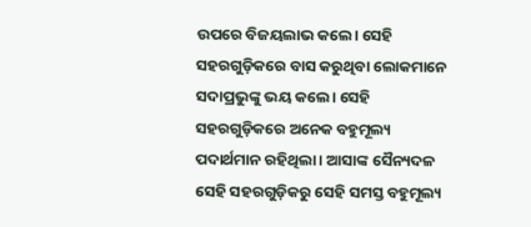ଉପରେ ବିଜୟଲାଭ କଲେ। ସେହି ସହରଗୁଡ଼ିକରେ ବାସ କରୁଥିବା ଲୋକମାନେ ସଦାପ୍ରଭୁଙ୍କୁ ଭୟ କଲେ। ସେହି ସହରଗୁଡ଼ିକରେ ଅନେକ ବହୁମୂଲ୍ୟ ପଦାର୍ଥମାନ ରହିଥିଲା। ଆସାଙ୍କ ସୈନ୍ୟଦଳ ସେହି ସହରଗୁଡ଼ିକରୁ ସେହି ସମସ୍ତ ବହୁମୂଲ୍ୟ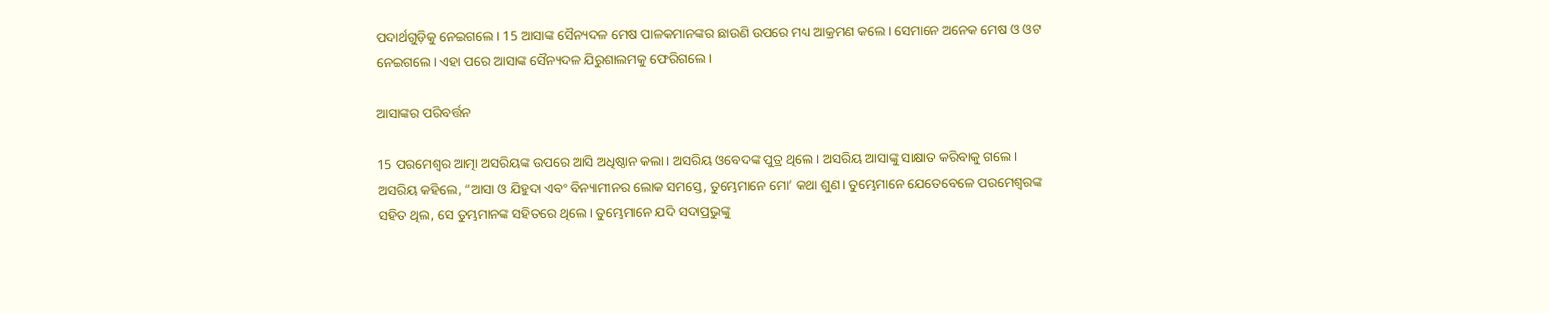ପଦାର୍ଥଗୁଡ଼ିକୁ ନେଇଗଲେ। 15 ଆସାଙ୍କ ସୈନ୍ୟଦଳ ମେଷ ପାଳକମାନଙ୍କର ଛାଉଣି ଉପରେ ମଧ୍ୟ ଆକ୍ରମଣ କଲେ। ସେମାନେ ଅନେକ ମେଷ ଓ ଓଟ ନେଇଗଲେ। ଏହା ପରେ ଆସାଙ୍କ ସୈନ୍ୟଦଳ ଯିରୁଶାଲମକୁ ଫେରିଗଲେ।

ଆସାଙ୍କର ପରିବର୍ତ୍ତନ

15 ପରମେଶ୍ୱର ଆତ୍ମା ଅସରିୟଙ୍କ ଉପରେ ଆସି ଅଧିଷ୍ଠାନ କଲା। ଅସରିୟ ଓବେଦଙ୍କ ପୁତ୍ର ଥିଲେ। ଅସରିୟ ଆସାଙ୍କୁ ସାକ୍ଷାତ କରିବାକୁ ଗଲେ। ଅସରିୟ କହିଲେ, “ଆସା ଓ ଯିହୁଦା ଏବଂ ବିନ୍ୟାମୀନର ଲୋକ ସମସ୍ତେ, ତୁମ୍ଭେମାନେ ମୋ’ କଥା ଶୁଣ। ତୁମ୍ଭେମାନେ ଯେତେବେଳେ ପରମେଶ୍ୱରଙ୍କ ସହିତ ଥିଲ, ସେ ତୁମ୍ଭମାନଙ୍କ ସହିତରେ ଥିଲେ। ତୁମ୍ଭେମାନେ ଯଦି ସଦାପ୍ରଭୁଙ୍କୁ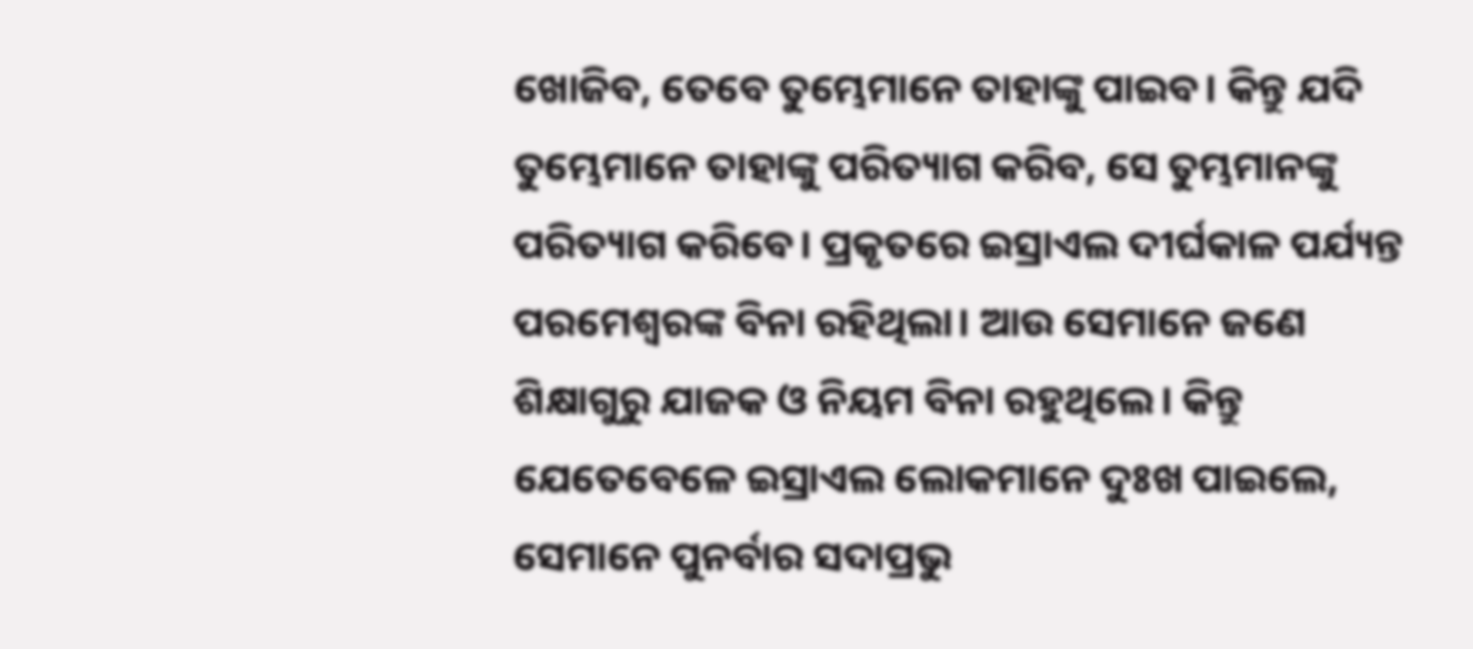ଖୋଜିବ, ତେବେ ତୁମ୍ଭେମାନେ ତାହାଙ୍କୁ ପାଇବ। କିନ୍ତୁ ଯଦି ତୁମ୍ଭେମାନେ ତାହାଙ୍କୁ ପରିତ୍ୟାଗ କରିବ, ସେ ତୁମ୍ଭମାନଙ୍କୁ ପରିତ୍ୟାଗ କରିବେ। ପ୍ରକୃତରେ ଇସ୍ରାଏଲ ଦୀର୍ଘକାଳ ପର୍ଯ୍ୟନ୍ତ ପରମେଶ୍ୱରଙ୍କ ବିନା ରହିଥିଲା। ଆଉ ସେମାନେ ଜଣେ ଶିକ୍ଷାଗୁରୁ ଯାଜକ ଓ ନିୟମ ବିନା ରହୁଥିଲେ। କିନ୍ତୁ ଯେତେବେଳେ ଇସ୍ରାଏଲ ଲୋକମାନେ ଦୁଃଖ ପାଇଲେ, ସେମାନେ ପୁନର୍ବାର ସଦାପ୍ରଭୁ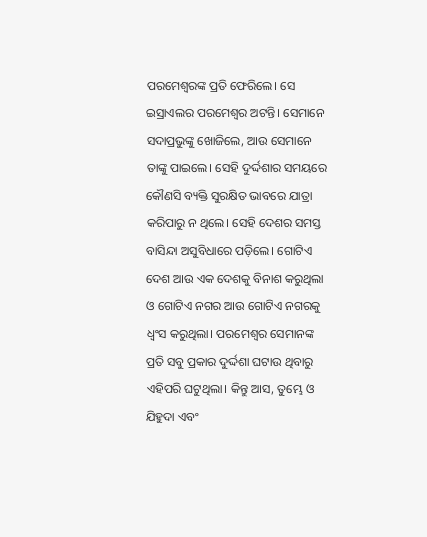ପରମେଶ୍ୱରଙ୍କ ପ୍ରତି ଫେରିଲେ। ସେ ଇସ୍ରାଏଲର ପରମେଶ୍ୱର ଅଟନ୍ତି। ସେମାନେ ସଦାପ୍ରଭୁଙ୍କୁ ଖୋଜିଲେ, ଆଉ ସେମାନେ ତାଙ୍କୁ ପାଇଲେ। ସେହି ଦୁର୍ଦ୍ଦଶାର ସମୟରେ କୌଣସି ବ୍ୟକ୍ତି ସୁରକ୍ଷିତ ଭାବରେ ଯାତ୍ରା କରିପାରୁ ନ ଥିଲେ। ସେହି ଦେଶର ସମସ୍ତ ବାସିନ୍ଦା ଅସୁବିଧାରେ ପଡ଼ିଲେ। ଗୋଟିଏ ଦେଶ ଆଉ ଏକ ଦେଶକୁ ବିନାଶ କରୁଥିଲା ଓ ଗୋଟିଏ ନଗର ଆଉ ଗୋଟିଏ ନଗରକୁ ଧ୍ୱଂସ କରୁଥିଲା। ପରମେଶ୍ୱର ସେମାନଙ୍କ ପ୍ରତି ସବୁ ପ୍ରକାର ଦୁର୍ଦ୍ଦଶା ଘଟାଉ ଥିବାରୁ ଏହିପରି ଘଟୁଥିଲା। କିନ୍ତୁ ଆସ, ତୁମ୍ଭେ ଓ ଯିହୁଦା ଏବଂ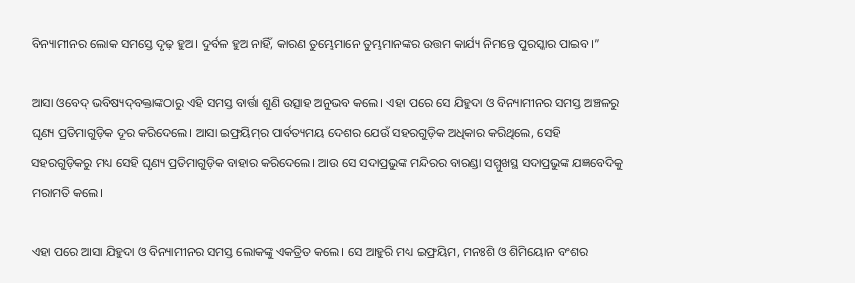ବିନ୍ୟାମୀନର ଲୋକ ସମସ୍ତେ ଦୃଢ଼ ହୁଅ। ଦୁର୍ବଳ ହୁଅ ନାହିଁ, କାରଣ ତୁମ୍ଭେମାନେ ତୁମ୍ଭମାନଙ୍କର ଉତ୍ତମ କାର୍ଯ୍ୟ ନିମନ୍ତେ ପୁରସ୍କାର ପାଇବ।”

ଆସା ଓବେଦ୍ ଭବିଷ୍ୟ‌ଦ୍‌ବକ୍ତାଙ୍କଠାରୁ ଏହି ସମସ୍ତ ବାର୍ତ୍ତା ଶୁଣି ଉତ୍ସାହ ଅନୁଭବ କଲେ। ଏହା ପରେ ସେ ଯିହୁଦା ଓ ବିନ୍ୟାମୀନର ସମସ୍ତ ଅଞ୍ଚଳରୁ ଘୃଣ୍ୟ ପ୍ରତିମାଗୁଡ଼ିକ ଦୂର କରିଦେଲେ। ଆସା ଇଫ୍ରୟି‌ମ୍‌‌ର ପାର୍ବତ୍ୟମୟ ଦେଶର ଯେଉଁ ସହରଗୁଡ଼ିକ ଅଧିକାର କରିଥିଲେ, ସେହି ସହରଗୁଡ଼ିକରୁ ମଧ୍ୟ ସେହି ଘୃଣ୍ୟ ପ୍ରତିମାଗୁଡ଼ିକ ବାହାର କରିଦେଲେ। ଆଉ ସେ ସଦାପ୍ରଭୁଙ୍କ ମନ୍ଦିରର ବାରଣ୍ଡା ସମ୍ମୁଖସ୍ଥ ସଦାପ୍ରଭୁଙ୍କ ଯଜ୍ଞବେଦିକୁ ମରାମତି କଲେ।

ଏହା ପରେ ଆସା ଯିହୁଦା ଓ ବିନ୍ୟାମୀନର ସମସ୍ତ ଲୋକଙ୍କୁ ଏକତ୍ରିତ କଲେ। ସେ ଆହୁରି ମଧ୍ୟ ଇଫ୍ରୟିମ, ମନଃଶି ଓ ଶିମିୟୋନ ବଂଶର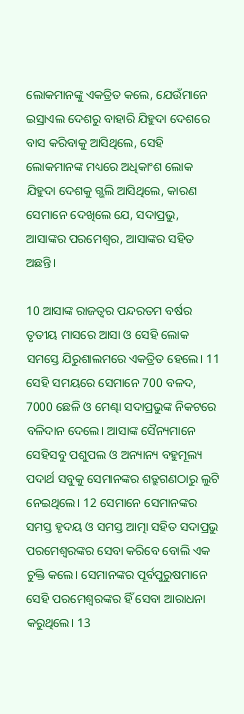ଲୋକମାନଙ୍କୁ ଏକତ୍ରିତ କଲେ, ଯେଉଁମାନେ ଇସ୍ରାଏଲ ଦେଶରୁ ବାହାରି ଯିହୁଦା ଦେଶରେ ବାସ କରିବାକୁ ଆସିଥିଲେ, ସେହି ଲୋକମାନଙ୍କ ମଧ୍ୟରେ ଅଧିକାଂଶ ଲୋକ ଯିହୁଦା ଦେଶକୁ ଗ୍ଭଲି ଆସିଥିଲେ, କାରଣ ସେମାନେ ଦେଖିଲେ ଯେ, ସଦାପ୍ରଭୁ, ଆସାଙ୍କର ପରମେଶ୍ୱର, ଆସାଙ୍କର ସହିତ ଅଛନ୍ତି।

10 ଆସାଙ୍କ ରାଜତ୍ୱର ପନ୍ଦରତମ ବର୍ଷର ତୃତୀୟ ମାସରେ ଆସା ଓ ସେହି ଲୋକ ସମସ୍ତେ ଯିରୁଶାଲମରେ ଏକତ୍ରିତ ହେଲେ। 11 ସେହି ସମୟରେ ସେମାନେ 700 ବଳଦ, 7000 ଛେଳି ଓ ମେଣ୍ଢା ସଦାପ୍ରଭୁଙ୍କ ନିକଟରେ ବଳିଦାନ ଦେଲେ। ଆସାଙ୍କ ସୈନ୍ୟମାନେ ସେହିସବୁ ପଶୁପଲ ଓ ଅନ୍ୟାନ୍ୟ ବହୁମୂଲ୍ୟ ପଦାର୍ଥ ସବୁକୁ ସେମାନଙ୍କର ଶତ୍ରୁଗଣଠାରୁ ଲୁଟି ନେଇଥିଲେ। 12 ସେମାନେ ସେମାନଙ୍କର ସମସ୍ତ ହୃଦୟ ଓ ସମସ୍ତ ଆତ୍ମା ସହିତ ସଦାପ୍ରଭୁ ପରମେଶ୍ୱରଙ୍କର ସେବା କରିବେ ବୋଲି ଏକ ଚୁକ୍ତି କଲେ। ସେମାନଙ୍କର ପୂର୍ବପୁରୁଷମାନେ ସେହି ପରମେଶ୍ୱରଙ୍କର ହିଁ ସେବା ଆରାଧନା କରୁଥିଲେ। 13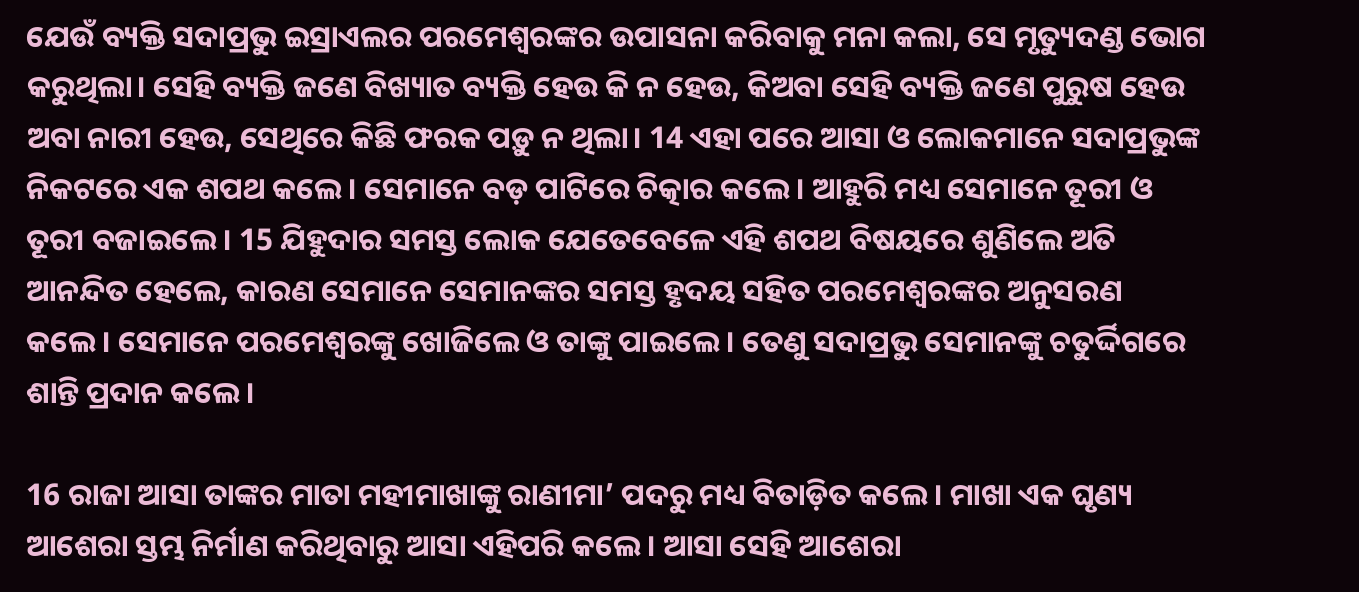ଯେଉଁ ବ୍ୟକ୍ତି ସଦାପ୍ରଭୁ ଇସ୍ରାଏଲର ପରମେଶ୍ୱରଙ୍କର ଉପାସନା କରିବାକୁ ମନା କଲା, ସେ ମୃତ୍ୟୁଦଣ୍ଡ ଭୋଗ କରୁଥିଲା। ସେହି ବ୍ୟକ୍ତି ଜଣେ ବିଖ୍ୟାତ ବ୍ୟକ୍ତି ହେଉ କି ନ ହେଉ, କିଅବା ସେହି ବ୍ୟକ୍ତି ଜଣେ ପୁରୁଷ ହେଉ ଅବା ନାରୀ ହେଉ, ସେଥିରେ କିଛି ଫରକ ପଡ଼ୁ ନ ଥିଲା। 14 ଏହା ପରେ ଆସା ଓ ଲୋକମାନେ ସଦାପ୍ରଭୁଙ୍କ ନିକଟରେ ଏକ ଶପଥ କଲେ। ସେମାନେ ବଡ଼ ପାଟିରେ ଚିତ୍କାର କଲେ। ଆହୁରି ମଧ୍ୟ ସେମାନେ ତୂରୀ ଓ ତୂରୀ ବଜାଇଲେ। 15 ଯିହୁଦାର ସମସ୍ତ ଲୋକ ଯେତେବେଳେ ଏହି ଶପଥ ବିଷୟରେ ଶୁଣିଲେ ଅତି ଆନନ୍ଦିତ ହେଲେ, କାରଣ ସେମାନେ ସେମାନଙ୍କର ସମସ୍ତ ହୃଦୟ ସହିତ ପରମେଶ୍ୱରଙ୍କର ଅନୁସରଣ କଲେ। ସେମାନେ ପରମେଶ୍ୱରଙ୍କୁ ଖୋଜିଲେ ଓ ତାଙ୍କୁ ପାଇଲେ। ତେଣୁ ସଦାପ୍ରଭୁ ସେମାନଙ୍କୁ ଚତୁର୍ଦ୍ଦିଗରେ ଶାନ୍ତି ପ୍ରଦାନ କଲେ।

16 ରାଜା ଆସା ତାଙ୍କର ମାତା ମହୀମାଖାଙ୍କୁ ରାଣୀମା’ ପଦରୁ ମଧ୍ୟ ବିତାଡ଼ିତ କଲେ। ମାଖା ଏକ ଘୃଣ୍ୟ ଆଶେରା ସ୍ତମ୍ଭ ନିର୍ମାଣ କରିଥିବାରୁ ଆସା ଏହିପରି କଲେ। ଆସା ସେହି ଆଶେରା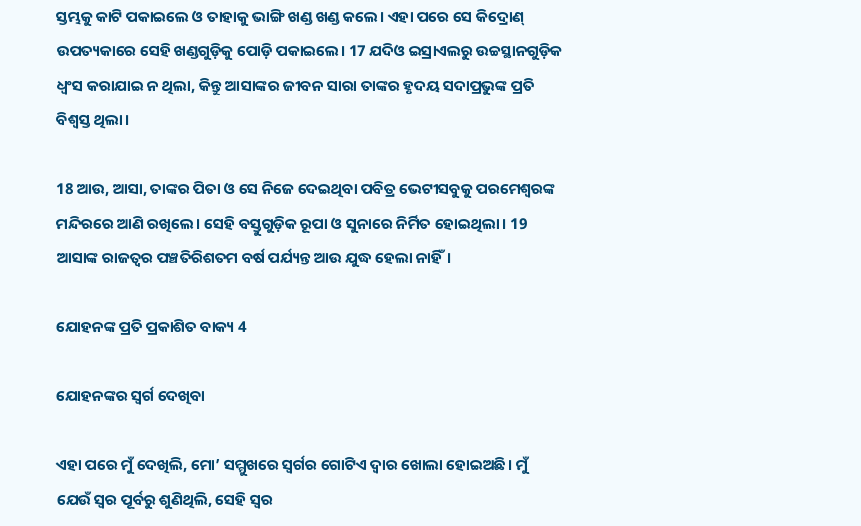ସ୍ତମ୍ଭକୁ କାଟି ପକାଇଲେ ଓ ତାହାକୁ ଭାଙ୍ଗି ଖଣ୍ଡ ଖଣ୍ଡ କଲେ। ଏହା ପରେ ସେ କିଦ୍ରୋଣ୍ ଉପତ୍ୟକାରେ ସେହି ଖଣ୍ଡଗୁଡ଼ିକୁ ପୋଡ଼ି ପକାଇଲେ। 17 ଯଦିଓ ଇସ୍ରାଏଲରୁ ଉଚ୍ଚସ୍ଥାନଗୁଡ଼ିକ ଧ୍ୱଂସ କରାଯାଇ ନ ଥିଲା, କିନ୍ତୁ ଆସାଙ୍କର ଜୀବନ ସାରା ତାଙ୍କର ହୃଦୟ ସଦାପ୍ରଭୁଙ୍କ ପ୍ରତି ବିଶ୍ୱସ୍ତ ଥିଲା।

18 ଆଉ, ଆସା, ତାଙ୍କର ପିତା ଓ ସେ ନିଜେ ଦେଇଥିବା ପବିତ୍ର ଭେଟୀସବୁକୁ ପରମେଶ୍ୱରଙ୍କ ମନ୍ଦିରରେ ଆଣି ରଖିଲେ। ସେହି ବସ୍ତୁଗୁଡ଼ିକ ରୂପା ଓ ସୁନାରେ ନିର୍ମିତ ହୋଇଥିଲା। 19 ଆସାଙ୍କ ରାଜତ୍ୱର ପଞ୍ଚତିରିଶତମ ବର୍ଷ ପର୍ଯ୍ୟନ୍ତ ଆଉ ଯୁଦ୍ଧ ହେଲା ନାହିଁ।

ଯୋହନଙ୍କ ପ୍ରତି ପ୍ରକାଶିତ ବାକ୍ୟ 4

ଯୋହନଙ୍କର ସ୍ୱର୍ଗ ଦେଖିବା

ଏହା ପରେ ମୁଁ ଦେଖିଲି, ମୋ’ ସମ୍ମୁଖରେ ସ୍ୱର୍ଗର ଗୋଟିଏ ଦ୍ୱାର ଖୋଲା ହୋଇଅଛି। ମୁଁ ଯେଉଁ ସ୍ୱର ପୂର୍ବରୁ ଶୁଣିଥିଲି, ସେହି ସ୍ୱର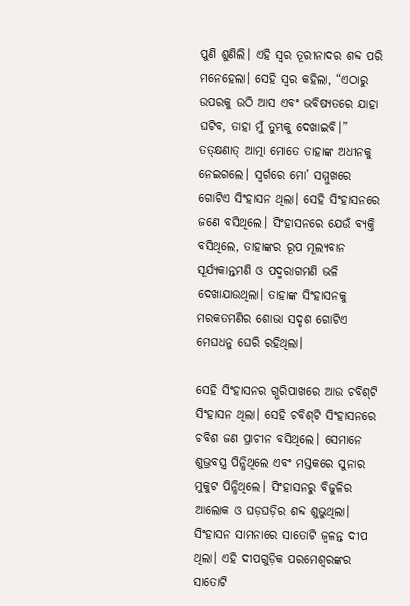ପୁଣି ଶୁଣିଲି। ଏହି ସ୍ୱର ତୂରୀନାଦର ଶବ୍ଦ ପରି ମନେହେଲା। ସେହି ସ୍ୱର କହିଲା, “ଏଠାରୁ ଉପରକୁ ଉଠି ଆସ ଏବଂ ଭବିଷ୍ୟତରେ ଯାହା ଘଟିବ, ତାହା ମୁଁ ତୁମ୍ଭକୁ ଦେଖାଇବି।” ତ‌‌‌‌‌ତ୍‌‌‌‌‌କ୍ଷଣାତ‌୍ ‌ଆତ୍ମା ମୋତେ ତାହାଙ୍କ ଅଧୀନକୁ ନେଇଗଲେ। ସ୍ୱର୍ଗରେ ମୋ’ ସମ୍ମୁଖରେ ଗୋଟିଏ ସିଂହାସନ ଥିଲା। ସେହି ସିଂହାସନରେ ଜଣେ ବସିଥିଲେ। ସିଂହାସନରେ ଯେଉଁ ବ୍ୟକ୍ତି ବସିଥିଲେ, ତାହାଙ୍କର ରୂପ ମୂଲ୍ୟବାନ ସୂର୍ଯ୍ୟକାନ୍ତମଣି ଓ ପଦ୍ମରାଗମଣି ଭଳି ଦେଖାଯାଉଥିଲା। ତାହାଙ୍କ ସିଂହାସନକୁ ମରକତମଣିର ଶୋଭା ସଦୃଶ ଗୋଟିଏ ମେଘଧନୁ ଘେରି ରହିଥିଲା।

ସେହି ସିଂହାସନର ଗ୍ଭରିପାଖରେ ଆଉ ଚବି‌ଶ୍‌ଟି ସିଂହାସନ ଥିଲା। ସେହି ଚବି‌ଶ୍‌ଟି ସିଂହାସନରେ ଚବିଶ ଜଣ ପ୍ରାଚୀନ ବସିଥିଲେ। ସେମାନେ ଶୁଭ୍ରବସ୍ତ୍ର ପିନ୍ଧିଥିଲେ ଏବଂ ମସ୍ତକରେ ସୁନାର ମୁକୁଟ ପିନ୍ଧିଥିଲେ। ସିଂହାସନରୁ ବିଜୁଳିର ଆଲୋକ ଓ ଘଡ଼ଘଡ଼ିର ଶବ୍ଦ ଶୁଭୁଥିଲା। ସିଂହାସନ ସାମନାରେ ସାତୋଟି ଜ୍ୱଳନ୍ତ ଦୀପ ଥିଲା। ଏହି ଦୀପଗୁଡ଼ିକ ପରମେଶ୍ୱରଙ୍କର ସାତୋଟି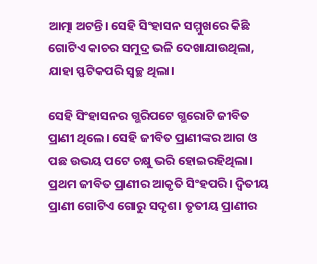ଆତ୍ମା ଅଟନ୍ତି। ସେହି ସିଂହାସନ ସମ୍ମୁଖରେ କିଛି ଗୋଟିଏ କାଚର ସମୁଦ୍ର ଭଳି ଦେଖାଯାଉଥିଲା, ଯାହା ସ୍ଫଟିକପରି ସ୍ୱଚ୍ଛ ଥିଲା।

ସେହି ସିଂହାସନର ଗ୍ଭରିପଟେ ଗ୍ଭରୋଟି ଜୀବିତ ପ୍ରାଣୀ ଥିଲେ। ସେହି ଜୀବିତ ପ୍ରାଣୀଙ୍କର ଆଗ ଓ ପଛ ଉଭୟ ପଟେ ଚକ୍ଷୁ ଭରି ହୋଇରହିଥିଲା। ପ୍ରଥମ ଜୀବିତ ପ୍ରାଣୀର ଆକୃତି ସିଂହପରି। ଦ୍ୱିତୀୟ ପ୍ରାଣୀ ଗୋଟିଏ ଗୋରୁ ସଦୃଶ। ତୃତୀୟ ପ୍ରାଣୀର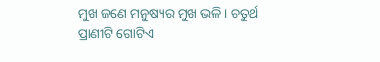ମୁଖ ଜଣେ ମନୁଷ୍ୟର ମୁଖ ଭଳି। ଚତୁର୍ଥ ପ୍ରାଣୀଟି ଗୋଟିଏ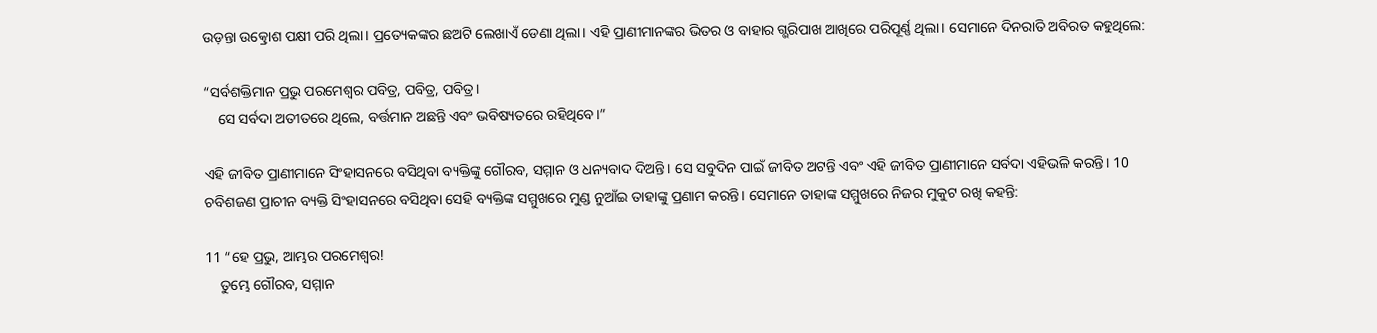ଉଡ଼ନ୍ତା ଉତ୍କ୍ରୋଶ ପକ୍ଷୀ ପରି ଥିଲା। ପ୍ରତ୍ୟେକଙ୍କର ଛଅଟି ଲେଖାଏଁ ଡେଣା ଥିଲା। ଏହି ପ୍ରାଣୀମାନଙ୍କର ଭିତର ଓ ବାହାର ଗ୍ଭରିପାଖ ଆଖିରେ ପରିପୂର୍ଣ୍ଣ ଥିଲା। ସେମାନେ ଦିନରାତି ଅବିରତ କହୁଥିଲେ:

“ସର୍ବଶକ୍ତିମାନ ପ୍ରଭୁ ପରମେଶ୍ୱର ପବିତ୍ର, ପବିତ୍ର, ପବିତ୍ର।
    ସେ ସର୍ବଦା ଅତୀତରେ ଥିଲେ, ବର୍ତ୍ତମାନ ଅଛନ୍ତି ଏବଂ ଭବିଷ୍ୟତରେ ରହିଥିବେ।”

ଏହି ଜୀବିତ ପ୍ରାଣୀମାନେ ସିଂହାସନରେ ବସିଥିବା ବ୍ୟକ୍ତିଙ୍କୁ ଗୌରବ, ସମ୍ମାନ ଓ ଧନ୍ୟବାଦ ଦିଅନ୍ତି। ସେ ସବୁଦିନ ପାଇଁ ଜୀବିତ ଅଟନ୍ତି ଏବଂ ଏହି ଜୀବିତ ପ୍ରାଣୀମାନେ ସର୍ବଦା ଏହିଭଳି କରନ୍ତି। 10 ଚବିଶଜଣ ପ୍ରାଚୀନ ବ୍ୟକ୍ତି ସିଂହାସନରେ ବସିଥିବା ସେହି ବ୍ୟକ୍ତିଙ୍କ ସମ୍ମୁଖରେ ମୁଣ୍ଡ ନୁଆଁଇ ତାହାଙ୍କୁ ପ୍ରଣାମ କରନ୍ତି। ସେମାନେ ତାହାଙ୍କ ସମ୍ମୁଖରେ ନିଜର ମୁକୁଟ ରଖି କହନ୍ତି:

11 “ହେ ପ୍ରଭୁ, ଆମ୍ଭର ପରମେଶ୍ୱର!
    ତୁମ୍ଭେ ଗୌରବ, ସମ୍ମାନ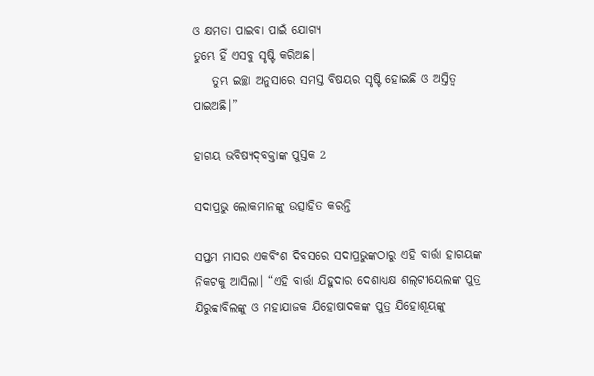ଓ କ୍ଷମତା ପାଇବା ପାଇଁ ଯୋଗ୍ୟ
ତୁମ୍ଭେ ହିଁ ଏସବୁ ସୃଷ୍ଟି କରିଅଛ।
    ତୁମ୍ଭ ଇଚ୍ଛା ଅନୁସାରେ ସମସ୍ତ ବିଷୟର ସୃଷ୍ଟି ହୋଇଛି ଓ ଅସ୍ତିତ୍ୱ ପାଇଅଛି।”

ହାଗୟ ଭବିଷ୍ୟ‌ଦ୍‌ବକ୍ତାଙ୍କ ପୁସ୍ତକ 2

ସଦାପ୍ରଭୁ ଲୋକମାନଙ୍କୁ ଉତ୍ସାହିତ କରନ୍ତି

ସପ୍ତମ ମାସର ଏକବିଂଶ ଦିବସରେ ସଦାପ୍ରଭୁଙ୍କଠାରୁ ଏହି ବାର୍ତ୍ତା ହାଗୟଙ୍କ ନିକଟକୁ ଆସିଲା। “ଏହି ବାର୍ତ୍ତା ଯିହୁଦାର ଦେଶାଧ୍ୟକ୍ଷ ଶ‌‌ଲ୍‌‌ଟୀୟେଲଙ୍କ ପୁତ୍ର ଯିରୁବ୍ବାବିଲଙ୍କୁ ଓ ମହାଯାଜକ ଯିହୋଷାଦକଙ୍କ ପୁତ୍ର ଯିହୋଶୂୟଙ୍କୁ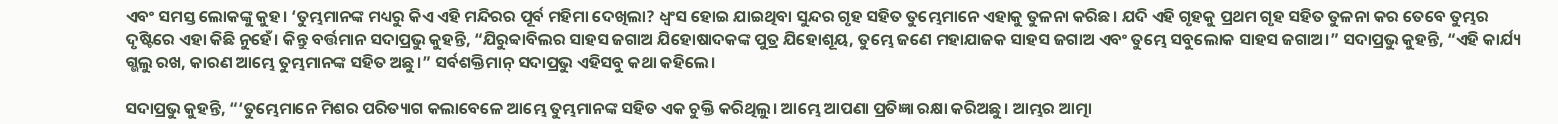ଏବଂ ସମସ୍ତ ଲୋକଙ୍କୁ କୁହ। ‘ତୁମ୍ଭମାନଙ୍କ ମଧ୍ୟରୁ କିଏ ଏହି ମନ୍ଦିରର ପୂର୍ବ ମହିମା ଦେଖିଲା? ଧ୍ୱଂସ ହୋଇ ଯାଇଥିବା ସୁନ୍ଦର ଗୃହ ସହିତ ତୁମ୍ଭେମାନେ ଏହାକୁ ତୁଳନା କରିଛ। ଯଦି ଏହି ଗୃହକୁ ପ୍ରଥମ ଗୃହ ସହିତ ତୁଳନା କର ତେବେ ତୁମ୍ଭର ଦୃଷ୍ଟିରେ ଏହା କିଛି ନୁହେଁ। କିନ୍ତୁ ବର୍ତ୍ତମାନ ସଦାପ୍ରଭୁ କୁହନ୍ତି, “ଯିରୁବ୍ବାବିଲର ସାହସ ଜଗାଅ ଯିହୋଷାଦକଙ୍କ ପୁତ୍ର ଯିହୋଶୂୟ, ତୁମ୍ଭେ ଜଣେ ମହାଯାଜକ ସାହସ ଜଗାଅ ଏବଂ ତୁମ୍ଭେ ସବୁଲୋକ ସାହସ ଜଗାଅ।” ସଦାପ୍ରଭୁ କୁହନ୍ତି, “ଏହି କାର୍ଯ୍ୟ ଗ୍ଭଲୁ ରଖ, କାରଣ ଆମ୍ଭେ ତୁମ୍ଭମାନଙ୍କ ସହିତ ଅଛୁ।” ସର୍ବଶକ୍ତିମାନ୍ ସଦାପ୍ରଭୁ ଏହିସବୁ କଥା କହିଲେ।

ସଦାପ୍ରଭୁ କୁହନ୍ତି, “‘ତୁମ୍ଭେମାନେ ମିଶର ପରିତ୍ୟାଗ କଲାବେଳେ ଆମ୍ଭେ ତୁମ୍ଭମାନଙ୍କ ସହିତ ଏକ ଚୁକ୍ତି କରିଥିଲୁ। ଆମ୍ଭେ ଆପଣା ପ୍ରତିଜ୍ଞା ରକ୍ଷା କରିଅଛୁ। ଆମ୍ଭର ଆତ୍ମା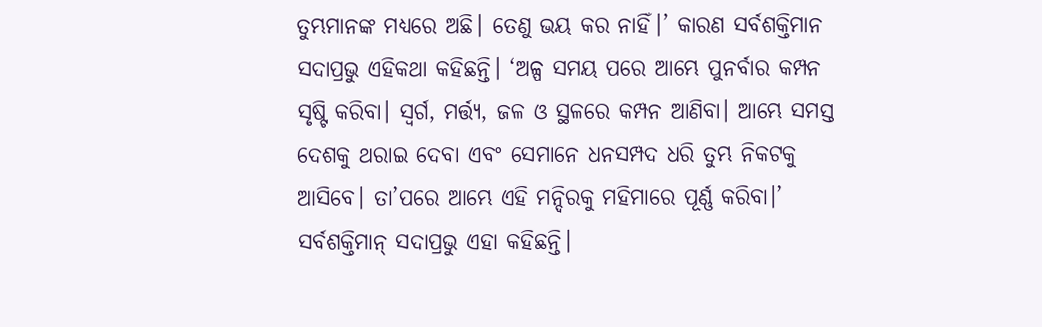ତୁମ୍ଭମାନଙ୍କ ମଧ୍ୟରେ ଅଛି। ତେଣୁ ଭୟ କର ନାହିଁ।’ କାରଣ ସର୍ବଶକ୍ତିମାନ ସଦାପ୍ରଭୁ ଏହିକଥା କହିଛନ୍ତି। ‘ଅଳ୍ପ ସମୟ ପରେ ଆମ୍ଭେ ପୁନର୍ବାର କମ୍ପନ ସୃଷ୍ଟି କରିବା। ସ୍ୱର୍ଗ, ମର୍ତ୍ତ୍ୟ, ଜଳ ଓ ସ୍ଥଳରେ କମ୍ପନ ଆଣିବା। ଆମ୍ଭେ ସମସ୍ତ ଦେଶକୁ ଥରାଇ ଦେବା ଏବଂ ସେମାନେ ଧନସମ୍ପଦ ଧରି ତୁମ୍ଭ ନିକଟକୁ ଆସିବେ। ତା’ପରେ ଆମ୍ଭେ ଏହି ମନ୍ଦିରକୁ ମହିମାରେ ପୂର୍ଣ୍ଣ କରିବା।’ ସର୍ବଶକ୍ତିମାନ୍ ସଦାପ୍ରଭୁ ଏହା କହିଛନ୍ତି।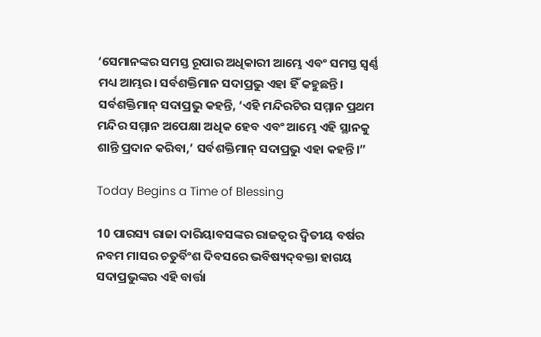‘ସେମାନଙ୍କର ସମସ୍ତ ରୂପାର ଅଧିକାରୀ ଆମ୍ଭେ ଏବଂ ସମସ୍ତ ସ୍ୱର୍ଣ୍ଣ ମଧ୍ୟ ଆମ୍ଭର। ସର୍ବଶକ୍ତିମାନ ସଦାପ୍ରଭୁ ଏହା ହିଁ କହୁଛନ୍ତି। ସର୍ବଶକ୍ତିମାନ୍ ସଦାପ୍ରଭୁ କହନ୍ତି, ‘ଏହି ମନ୍ଦିରଟିର ସମ୍ମାନ ପ୍ରଥମ ମନ୍ଦିର ସମ୍ମାନ ଅପେକ୍ଷା ଅଧିକ ହେବ ଏବଂ ଆମ୍ଭେ ଏହି ସ୍ଥାନକୁ ଶାନ୍ତି ପ୍ରଦାନ କରିବା,’ ସର୍ବଶକ୍ତିମାନ୍ ସଦାପ୍ରଭୁ ଏହା କହନ୍ତି।”

Today Begins a Time of Blessing

10 ପାରସ୍ୟ ରାଜା ଦାରିୟାବସଙ୍କର ରାଜତ୍ୱର ଦ୍ୱିତୀୟ ବର୍ଷର ନବମ ମାସର ଚତୁର୍ବିଂଶ ଦିବସରେ ଭବିଷ୍ୟ‌ଦ୍‌ବକ୍ତା ହାଗୟ ସଦାପ୍ରଭୁଙ୍କର ଏହି ବାର୍ତ୍ତା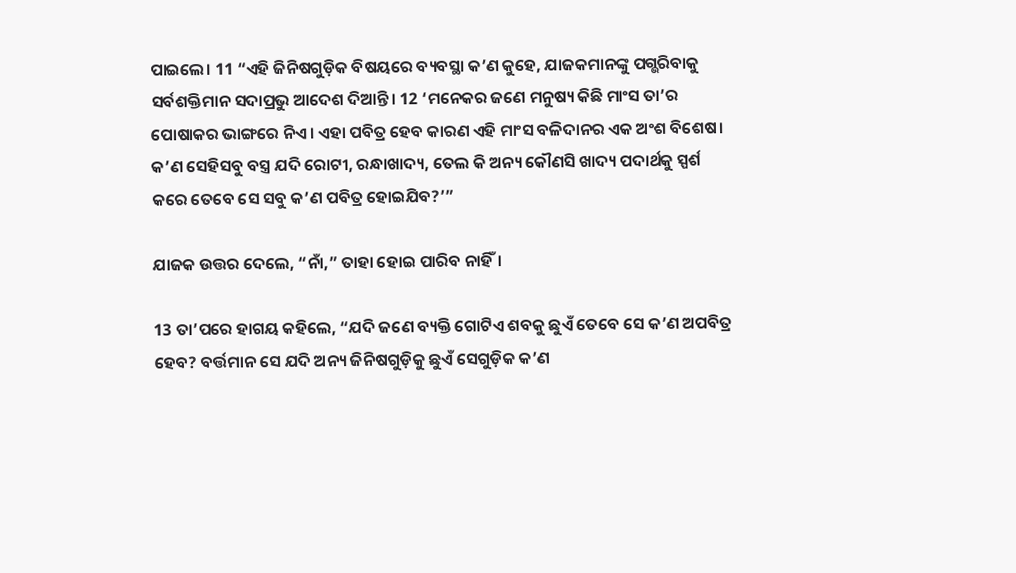ପାଇଲେ। 11 “ଏହି ଜିନିଷଗୁଡ଼ିକ ବିଷୟରେ ବ୍ୟବସ୍ଥା କ’ଣ କୁହେ, ଯାଜକମାନଙ୍କୁ ପଗ୍ଭରିବାକୁ ସର୍ବଶକ୍ତିମାନ ସଦାପ୍ରଭୁ ଆଦେଶ ଦିଆନ୍ତି। 12 ‘ମନେକର ଜଣେ ମନୁଷ୍ୟ କିଛି ମାଂସ ତା’ର ପୋଷାକର ଭାଙ୍ଗରେ ନିଏ। ଏହା ପବିତ୍ର ହେବ କାରଣ ଏହି ମାଂସ ବଳିଦାନର ଏକ ଅଂଶ ବିଶେଷ। କ’ଣ ସେହିସବୁ ବସ୍ତ୍ର ଯଦି ରୋଟୀ, ରନ୍ଧାଖାଦ୍ୟ, ତେଲ କି ଅନ୍ୟ କୌଣସି ଖାଦ୍ୟ ପଦାର୍ଥକୁ ସ୍ପର୍ଶ କରେ ତେବେ ସେ ସବୁ କ’ଣ ପବିତ୍ର ହୋଇଯିବ?’”

ଯାଜକ ଉତ୍ତର ଦେଲେ, “ନାଁ,” ତାହା ହୋଇ ପାରିବ ନାହିଁ।

13 ତା’ପରେ ହାଗୟ କହିଲେ, “ଯଦି ଜଣେ ବ୍ୟକ୍ତି ଗୋଟିଏ ଶବକୁ ଛୁଏଁ ତେବେ ସେ କ’ଣ ଅପବିତ୍ର ହେବ? ବର୍ତ୍ତମାନ ସେ ଯଦି ଅନ୍ୟ ଜିନିଷଗୁଡ଼ିକୁ ଛୁଏଁ ସେଗୁଡ଼ିକ କ’ଣ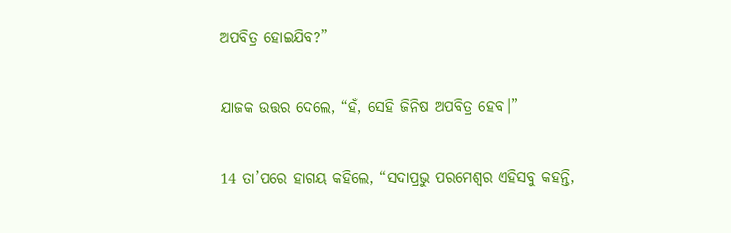ଅପବିତ୍ର ହୋଇଯିବ?”

ଯାଜକ ଉତ୍ତର ଦେଲେ, “ହଁ, ସେହି ଜିନିଷ ଅପବିତ୍ର ହେବ।”

14 ତା’ପରେ ହାଗୟ କହିଲେ, “ସଦାପ୍ରଭୁ ପରମେଶ୍ୱର ଏହିସବୁ କହନ୍ତି,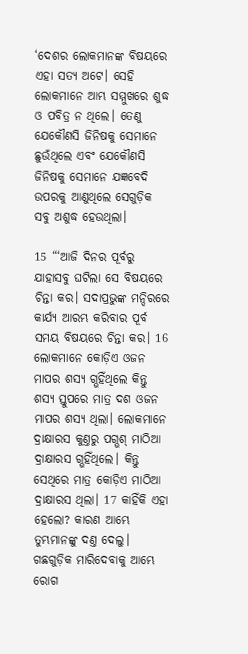‘ଦେଶର ଲୋକମାନଙ୍କ ବିଷୟରେ ଏହା ସତ୍ୟ ଅଟେ। ସେହି ଲୋକମାନେ ଆମ୍ଭ ସମ୍ମୁଖରେ ଶୁଦ୍ଧ ଓ ପବିତ୍ର ନ ଥିଲେ। ତେଣୁ ଯେକୌଣସି ଜିନିଷକୁ ସେମାନେ ଛୁଉଁଥିଲେ ଏବଂ ଯେକୌଣସି ଜିନିଷକୁ ସେମାନେ ଯଜ୍ଞବେଦି ଉପରକୁ ଆଣୁଥିଲେ ସେଗୁଡ଼ିକ ସବୁ ଅଶୁଦ୍ଧ ହେଉଥିଲା।

15 “‘ଆଜି ଦିନର ପୂର୍ବରୁ ଯାହାସବୁ ଘଟିଲା ସେ ବିଷୟରେ ଚିନ୍ତା କର। ସଦାପ୍ରଭୁଙ୍କ ମନ୍ଦିରରେ କାର୍ଯ୍ୟ ଆରମ୍ଭ କରିବାର ପୂର୍ବ ସମୟ ବିଷୟରେ ଚିନ୍ତା କର। 16 ଲୋକମାନେ କୋଡ଼ିଏ ଓଜନ ମାପର ଶସ୍ୟ ଗ୍ଭହିଁଥିଲେ କିନ୍ତୁ ଶସ୍ୟ ସ୍ତୁପରେ ମାତ୍ର ଦଶ ଓଜନ ମାପର ଶସ୍ୟ ଥିଲା। ଲୋକମାନେ ଦ୍ରାକ୍ଷାରସ କୁଣ୍ତରୁ ପଗ୍ଭଶ୍ ମାଠିଆ ଦ୍ରାକ୍ଷାରସ ଗ୍ଭହିଁଥିଲେ। କିନ୍ତୁ ସେଥିରେ ମାତ୍ର କୋଡ଼ିଏ ମାଠିଆ ଦ୍ରାକ୍ଷାରସ ଥିଲା। 17 କାହିଁକି ଏହା ହେଲୋ? କାରଣ ଆମ୍ଭେ ତୁମ୍ଭମାନଙ୍କୁ ଦଣ୍ତ ଦେଲୁ। ଗଛଗୁଡ଼ିକ ମାରିଦେବାକୁ ଆମ୍ଭେ ରୋଗ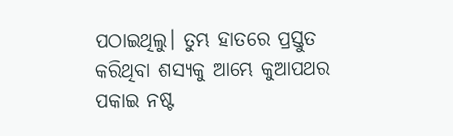ପଠାଇଥିଲୁ। ତୁମ୍ଭ ହାତରେ ପ୍ରସ୍ତୁତ କରିଥିବା ଶସ୍ୟକୁ ଆମ୍ଭେ କୁଆପଥର ପକାଇ ନଷ୍ଟ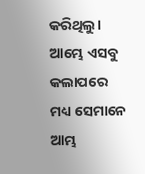କରିଥିଲୁ। ଆମ୍ଭେ ଏସବୁ କଲାପରେ ମଧ୍ୟ ସେମାନେ ଆମ୍ଭ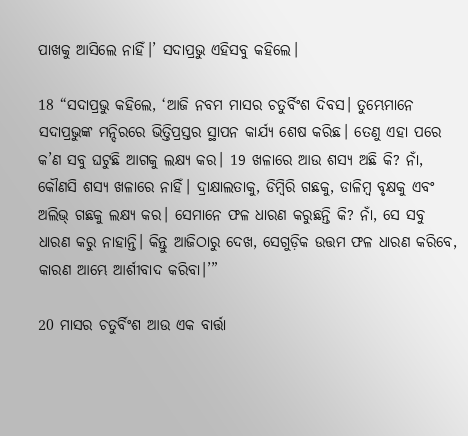ପାଖକୁ ଆସିଲେ ନାହିଁ।’ ସଦାପ୍ରଭୁ ଏହିସବୁ କହିଲେ।

18 “ସଦାପ୍ରଭୁ କହିଲେ, ‘ଆଜି ନବମ ମାସର ଚତୁର୍ବିଂଶ ଦିବସ। ତୁମ୍ଭେମାନେ ସଦାପ୍ରଭୁଙ୍କ ମନ୍ଦିରରେ ଭିତ୍ତିପ୍ରସ୍ତର ସ୍ଥାପନ କାର୍ଯ୍ୟ ଶେଷ କରିଛ। ତେଣୁ ଏହା ପରେ କ’ଣ ସବୁ ଘଟୁଛି ଆଗକୁ ଲକ୍ଷ୍ୟ କର। 19 ଖଳାରେ ଆଉ ଶସ୍ୟ ଅଛି କି? ନାଁ, କୌଣସି ଶସ୍ୟ ଖଳାରେ ନାହିଁ। ଦ୍ରାକ୍ଷାଲତାକୁ, ଡିମ୍ବିରି ଗଛକୁ, ଡାଳିମ୍ବ ବୃକ୍ଷକୁ ଏବଂ ଅଲିଭ୍ ଗଛକୁ ଲକ୍ଷ୍ୟ କର। ସେମାନେ ଫଳ ଧାରଣ କରୁଛନ୍ତି କି? ନାଁ, ସେ ସବୁ ଧାରଣ କରୁ ନାହାନ୍ତି। କିନ୍ତୁ ଆଜିଠାରୁ ଦେଖ, ସେଗୁଡ଼ିକ ଉତ୍ତମ ଫଳ ଧାରଣ କରିବେ, କାରଣ ଆମ୍ଭେ ଆର୍ଶୀବାଦ କରିବା।’”

20 ମାସର ଚତୁର୍ବିଂଶ ଆଉ ଏକ ବାର୍ତ୍ତା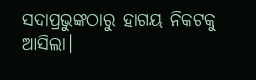ସଦାପ୍ରଭୁଙ୍କଠାରୁ ହାଗୟ ନିକଟକୁ ଆସିଲା।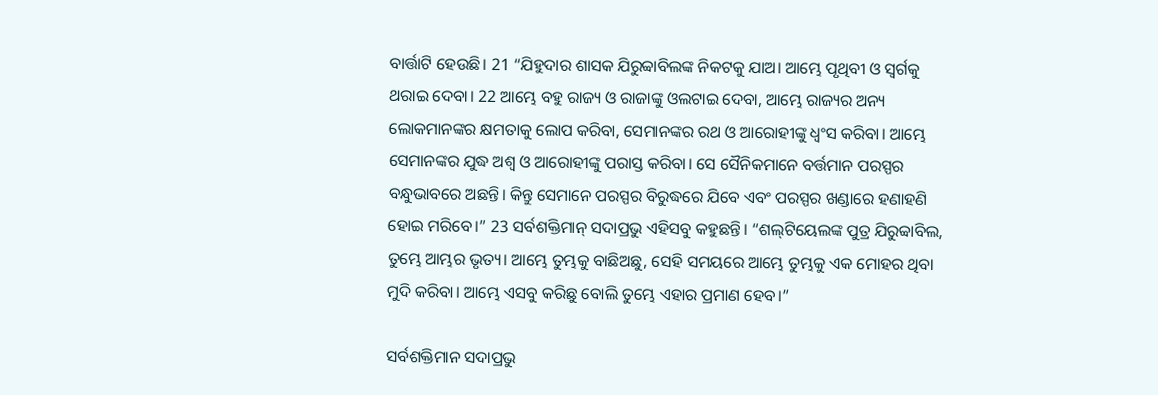ବାର୍ତ୍ତାଟି ହେଉଛି। 21 “ଯିହୁଦାର ଶାସକ ଯିରୁବ୍ବାବିଲଙ୍କ ନିକଟକୁ ଯାଅ। ଆମ୍ଭେ ପୃଥିବୀ ଓ ସ୍ୱର୍ଗକୁ ଥରାଇ ଦେବା। 22 ଆମ୍ଭେ ବହୁ ରାଜ୍ୟ ଓ ରାଜାଙ୍କୁ ଓଲଟାଇ ଦେବା, ଆମ୍ଭେ ରାଜ୍ୟର ଅନ୍ୟ ଲୋକମାନଙ୍କର କ୍ଷମତାକୁ ଲୋପ କରିବା, ସେମାନଙ୍କର ରଥ ଓ ଆରୋହୀଙ୍କୁ ଧ୍ୱଂସ କରିବା। ଆମ୍ଭେ ସେମାନଙ୍କର ଯୁଦ୍ଧ ଅଶ୍ୱ ଓ ଆରୋହୀଙ୍କୁ ପରାସ୍ତ କରିବା। ସେ ସୈନିକମାନେ ବର୍ତ୍ତମାନ ପରସ୍ପର ବନ୍ଧୁଭାବରେ ଅଛନ୍ତି। କିନ୍ତୁ ସେମାନେ ପରସ୍ପର ବିରୁଦ୍ଧରେ ଯିବେ ଏବଂ ପରସ୍ପର ଖଣ୍ଡାରେ ହଣାହଣି ହୋଇ ମରିବେ।” 23 ସର୍ବଶକ୍ତିମାନ୍ ସଦାପ୍ରଭୁ ଏହିସବୁ କହୁଛନ୍ତି। “ଶ‌‌ଲ୍‌‌ଟିୟେଲଙ୍କ ପୁତ୍ର ଯିରୁବ୍ବାବିଲ, ତୁମ୍ଭେ ଆମ୍ଭର ଭୃତ୍ୟ। ଆମ୍ଭେ ତୁମ୍ଭକୁ ବାଛିଅଛୁ, ସେହି ସମୟରେ ଆମ୍ଭେ ତୁମ୍ଭକୁ ଏକ ମୋହର ଥିବା ମୁଦି କରିବା। ଆମ୍ଭେ ଏସବୁ କରିଛୁ ବୋଲି ତୁମ୍ଭେ ଏହାର ପ୍ରମାଣ ହେବ।”

ସର୍ବଶକ୍ତିମାନ ସଦାପ୍ରଭୁ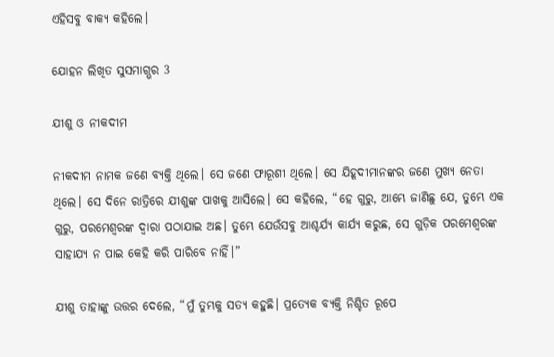ଏହିସବୁ ବାକ୍ୟ କହିଲେ।

ଯୋହନ ଲିଖିତ ସୁସମାଗ୍ଭର 3

ଯୀଶୁ ଓ ନୀକଦୀମ

ନୀକଦୀମ ନାମକ ଜଣେ ବ୍ୟକ୍ତି ଥିଲେ। ସେ ଜଣେ ଫାରୂଶୀ ଥିଲେ। ସେ ଯିହୂଦୀମାନଙ୍କର ଜଣେ ମୁଖ୍ୟ ନେତା ଥିଲେ। ସେ ଦିନେ ରାତ୍ରିରେ ଯୀଶୁଙ୍କ ପାଖକୁ ଆସିଲେ। ସେ କହିଲେ, “ହେ ଗୁରୁ, ଆମ୍ଭେ ଜାଣିଛୁ ଯେ, ତୁମ୍ଭେ ଏକ ଗୁରୁ, ପରମେଶ୍ୱରଙ୍କ ଦ୍ୱାରା ପଠାଯାଇ ଅଛ। ତୁମ୍ଭେ ଯେଉଁସବୁ ଆଶ୍ଚର୍ଯ୍ୟ କାର୍ଯ୍ୟ କରୁଛ, ସେ ଗୁଡ଼ିକ ପରମେଶ୍ୱରଙ୍କ ସାହାଯ୍ୟ ନ ପାଇ କେହି କରି ପାରିବେ ନାହିଁ।”

ଯୀଶୁ ତାହାଙ୍କୁ ଉତ୍ତର ଦେଲେ, “ମୁଁ ତୁମ୍ଭକୁ ସତ୍ୟ କହୁଛି। ପ୍ରତ୍ୟେକ ବ୍ୟକ୍ତି ନିଶ୍ଚିତ ରୂପେ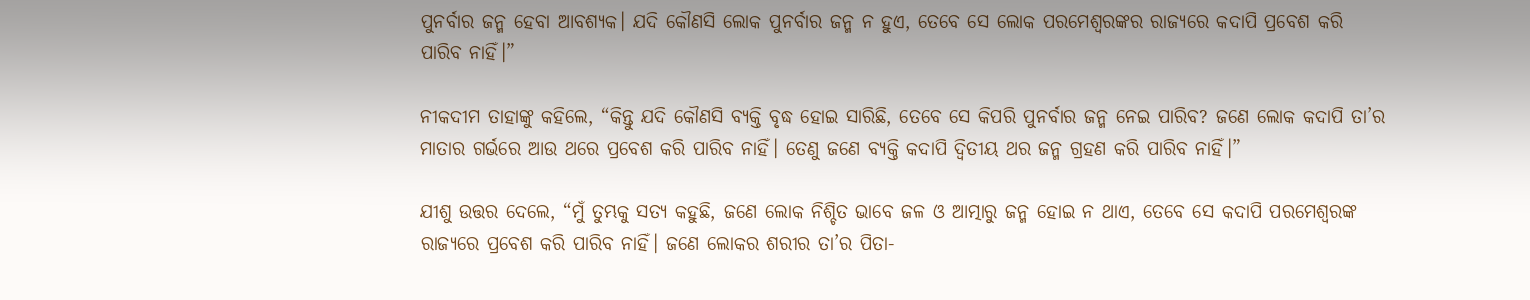ପୁନର୍ବାର ଜନ୍ମ ହେବା ଆବଶ୍ୟକ। ଯଦି କୌଣସି ଲୋକ ପୁନର୍ବାର ଜନ୍ମ ନ ହୁଏ, ତେବେ ସେ ଲୋକ ପରମେଶ୍ୱରଙ୍କର ରାଜ୍ୟରେ କଦାପି ପ୍ରବେଶ କରି ପାରିବ ନାହିଁ।”

ନୀକଦୀମ ତାହାଙ୍କୁ କହିଲେ, “କିନ୍ତୁ ଯଦି କୌଣସି ବ୍ୟକ୍ତି ବୃଦ୍ଧ ହୋଇ ସାରିଛି, ତେବେ ସେ କିପରି ପୁନର୍ବାର ଜନ୍ମ ନେଇ ପାରିବ? ଜଣେ ଲୋକ କଦାପି ତା’ର ମାତାର ଗର୍ଭରେ ଆଉ ଥରେ ପ୍ରବେଶ କରି ପାରିବ ନାହିଁ। ତେଣୁ ଜଣେ ବ୍ୟକ୍ତି କଦାପି ଦ୍ୱିତୀୟ ଥର ଜନ୍ମ ଗ୍ରହଣ କରି ପାରିବ ନାହିଁ।”

ଯୀଶୁ ଉତ୍ତର ଦେଲେ, “ମୁଁ ତୁମ୍ଭକୁ ସତ୍ୟ କହୁଛି, ଜଣେ ଲୋକ ନିଶ୍ଚିତ ଭାବେ ଜଳ ଓ ଆତ୍ମାରୁ ଜନ୍ମ ହୋଇ ନ ଥାଏ, ତେବେ ସେ କଦାପି ପରମେଶ୍ୱରଙ୍କ ରାଜ୍ୟରେ ପ୍ରବେଶ କରି ପାରିବ ନାହିଁ। ଜଣେ ଲୋକର ଶରୀର ତା’ର ପିତା-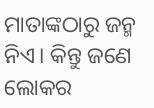ମାତାଙ୍କଠାରୁ ଜନ୍ମ ନିଏ। କିନ୍ତୁ ଜଣେ ଲୋକର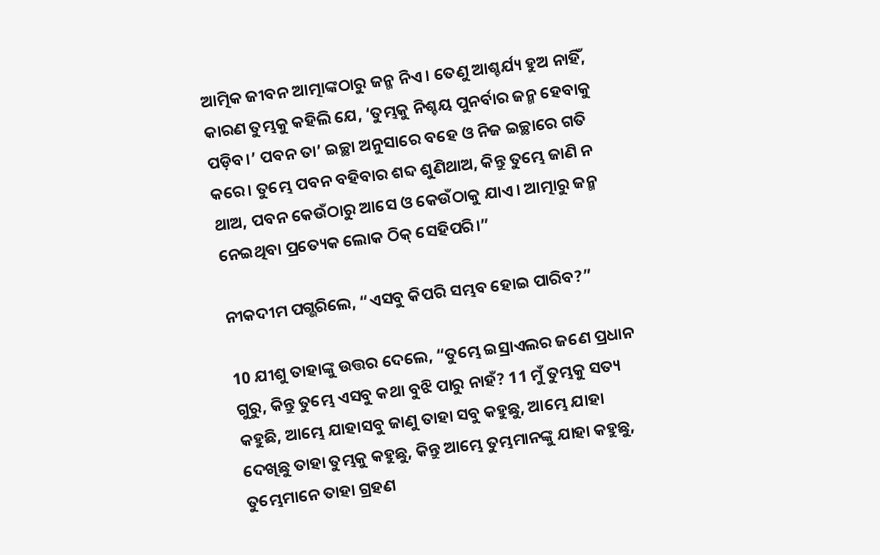ଆତ୍ମିକ ଜୀବନ ଆତ୍ମାଙ୍କଠାରୁ ଜନ୍ମ ନିଏ। ତେଣୁ ଆଶ୍ଚର୍ଯ୍ୟ ହୁଅ ନାହିଁ, କାରଣ ତୁମ୍ଭକୁ କହିଲି ଯେ, ‘ତୁମ୍ଭକୁ ନିଶ୍ଚୟ ପୁନର୍ବାର ଜନ୍ମ ହେବାକୁ ପଡ଼ିବ।’ ପବନ ତା’ ଇଚ୍ଛା ଅନୁସାରେ ବହେ ଓ ନିଜ ଇଚ୍ଛାରେ ଗତି କରେ। ତୁମ୍ଭେ ପବନ ବହିବାର ଶବ୍ଦ ଶୁଣିଥାଅ, କିନ୍ତୁ ତୁମ୍ଭେ ଜାଣି ନ ଥାଅ, ପବନ କେଉଁଠାରୁ ଆସେ ଓ କେଉଁଠାକୁ ଯାଏ। ଆତ୍ମାରୁ ଜନ୍ମ ନେଇଥିବା ପ୍ରତ୍ୟେକ ଲୋକ ଠିକ୍ ସେହିପରି।”

ନୀକଦୀମ ପଗ୍ଭରିଲେ, “ଏସବୁ କିପରି ସମ୍ଭବ ହୋଇ ପାରିବ?”

10 ଯୀଶୁ ତାହାଙ୍କୁ ଉତ୍ତର ଦେଲେ, “ତୁମ୍ଭେ ଇସ୍ରାଏଲର ଜଣେ ପ୍ରଧାନ ଗୁରୁ, କିନ୍ତୁ ତୁମ୍ଭେ ଏସବୁ କଥା ବୁଝି ପାରୁ ନାହଁ? 11 ମୁଁ ତୁମ୍ଭକୁ ସତ୍ୟ କହୁଛି, ଆମ୍ଭେ ଯାହାସବୁ ଜାଣୁ ତାହା ସବୁ କହୁଛୁ, ଆମ୍ଭେ ଯାହା ଦେଖିଛୁ ତାହା ତୁମ୍ଭକୁ କହୁଛୁ, କିନ୍ତୁ ଆମ୍ଭେ ତୁମ୍ଭମାନଙ୍କୁ ଯାହା କହୁଛୁ, ତୁମ୍ଭେମାନେ ତାହା ଗ୍ରହଣ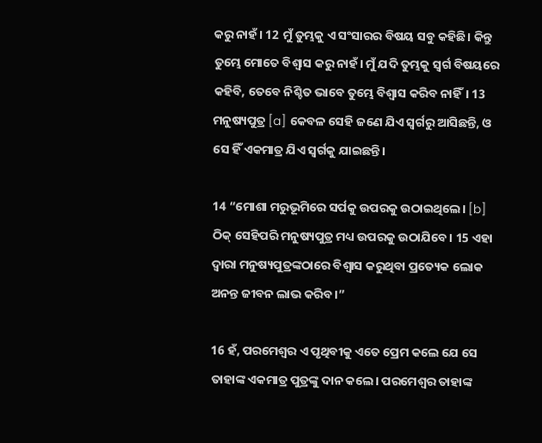କରୁ ନାହଁ। 12 ମୁଁ ତୁମ୍ଭକୁ ଏ ସଂସାରର ବିଷୟ ସବୁ କହିଛି। କିନ୍ତୁ ତୁମ୍ଭେ ମୋତେ ବିଶ୍ୱାସ କରୁ ନାହଁ। ମୁଁ ଯଦି ତୁମ୍ଭକୁ ସ୍ୱର୍ଗ ବିଷୟରେ କହିବି, ତେବେ ନିଶ୍ଚିତ ଭାବେ ତୁମ୍ଭେ ବିଶ୍ୱାସ କରିବ ନାହିଁ। 13 ମନୁଷ୍ୟପୁତ୍ର [a] କେବଳ ସେହି ଜଣେ ଯିଏ ସ୍ୱର୍ଗରୁ ଆସିଛନ୍ତି, ଓ ସେ ହିଁ ଏକମାତ୍ର ଯିଏ ସ୍ୱର୍ଗକୁ ଯାଇଛନ୍ତି।

14 “ମୋଶା ମରୁଭୂମିରେ ସର୍ପକୁ ଉପରକୁ ଉଠାଇଥିଲେ। [b] ଠିକ୍ ସେହିପରି ମନୁଷ୍ୟପୁତ୍ର ମଧ୍ୟ ଉପରକୁ ଉଠାଯିବେ। 15 ଏହା ଦ୍ୱାରା ମନୁଷ୍ୟପୁତ୍ରଙ୍କଠାରେ ବିଶ୍ୱାସ କରୁଥିବା ପ୍ରତ୍ୟେକ ଲୋକ ଅନନ୍ତ ଜୀବନ ଲାଭ କରିବ।”

16 ହଁ, ପରମେଶ୍ୱର ଏ ପୃଥିବୀକୁ ଏତେ ପ୍ରେମ କଲେ ଯେ ସେ ତାହାଙ୍କ ଏକମାତ୍ର ପୁତ୍ରଙ୍କୁ ଦାନ କଲେ। ପରମେଶ୍ୱର ତାହାଙ୍କ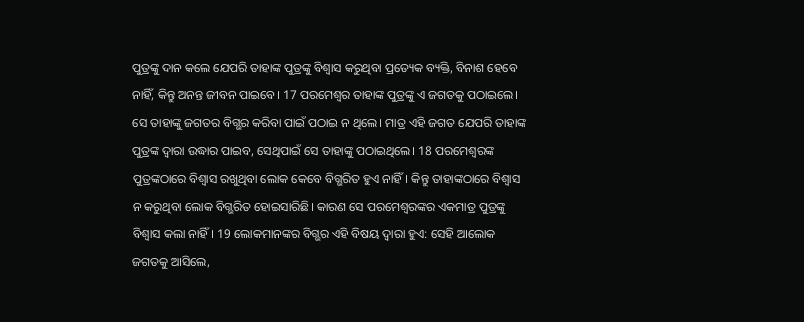ପୁତ୍ରଙ୍କୁ ଦାନ କଲେ ଯେପରି ତାହାଙ୍କ ପୁତ୍ରଙ୍କୁ ବିଶ୍ୱାସ କରୁଥିବା ପ୍ରତ୍ୟେକ ବ୍ୟକ୍ତି, ବିନାଶ ହେବେ ନାହିଁ, କିନ୍ତୁ ଅନନ୍ତ ଜୀବନ ପାଇବେ। 17 ପରମେଶ୍ୱର ତାହାଙ୍କ ପୁତ୍ରଙ୍କୁ ଏ ଜଗତକୁ ପଠାଇଲେ। ସେ ତାହାଙ୍କୁ ଜଗତର ବିଗ୍ଭର କରିବା ପାଇଁ ପଠାଇ ନ ଥିଲେ। ମାତ୍ର ଏହି ଜଗତ ଯେପରି ତାହାଙ୍କ ପୁତ୍ରଙ୍କ ଦ୍ୱାରା ଉଦ୍ଧାର ପାଇବ, ସେଥିପାଇଁ ସେ ତାହାଙ୍କୁ ପଠାଇଥିଲେ। 18 ପରମେଶ୍ୱରଙ୍କ ପୁତ୍ରଙ୍କଠାରେ ବିଶ୍ୱାସ ରଖୁଥିବା ଲୋକ କେବେ ବିଗ୍ଭରିତ ହୁଏ ନାହିଁ। କିନ୍ତୁ ତାହାଙ୍କଠାରେ ବିଶ୍ୱାସ ନ କରୁଥିବା ଲୋକ ବିଗ୍ଭରିତ ହୋଇସାରିଛି। କାରଣ ସେ ପରମେଶ୍ୱରଙ୍କର ଏକମାତ୍ର ପୁତ୍ରଙ୍କୁ ବିଶ୍ୱାସ କଲା ନାହିଁ। 19 ଲୋକମାନଙ୍କର ବିଗ୍ଭର ଏହି ବିଷୟ ଦ୍ୱାରା ହୁଏ: ସେହି ଆଲୋକ ଜଗତକୁ ଆସିଲେ,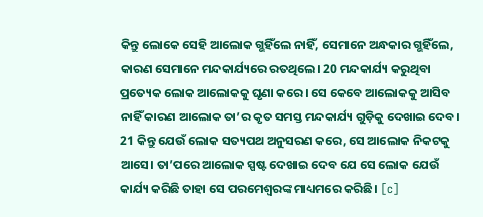କିନ୍ତୁ ଲୋକେ ସେହି ଆଲୋକ ଗ୍ଭହିଁଲେ ନାହିଁ, ସେମାନେ ଅନ୍ଧକାର ଗ୍ଭହିଁଲେ, କାରଣ ସେମାନେ ମନ୍ଦକାର୍ଯ୍ୟରେ ରତଥିଲେ। 20 ମନ୍ଦକାର୍ଯ୍ୟ କରୁଥିବା ପ୍ରତ୍ୟେକ ଲୋକ ଆଲୋକକୁ ଘୃଣା କରେ। ସେ କେବେ ଆଲୋକକୁ ଆସିବ ନାହିଁ କାରଣ ଆଲୋକ ତା’ର କୃତ ସମସ୍ତ ମନ୍ଦକାର୍ଯ୍ୟ ଗୁଡ଼ିକୁ ଦେଖାଇ ଦେବ। 21 କିନ୍ତୁ ଯେଉଁ ଲୋକ ସତ୍ୟପଥ ଅନୁସରଣ କରେ, ସେ ଆଲୋକ ନିକଟକୁ ଆସେ। ତା’ପରେ ଆଲୋକ ସ୍ପଷ୍ଟ ଦେଖାଇ ଦେବ ଯେ ସେ ଲୋକ ଯେଉଁ କାର୍ଯ୍ୟ କରିଛି ତାହା ସେ ପରମେଶ୍ୱରଙ୍କ ମାଧ୍ୟମରେ କରିଛି। [c]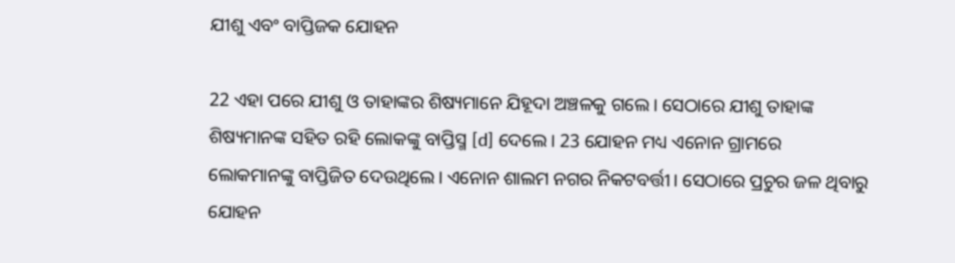ଯୀଶୁ ଏବଂ ବାପ୍ତିଜକ ଯୋହନ

22 ଏହା ପରେ ଯୀଶୁ ଓ ତାହାଙ୍କର ଶିଷ୍ୟମାନେ ଯିହୂଦା ଅଞ୍ଚଳକୁ ଗଲେ। ସେଠାରେ ଯୀଶୁ ତାହାଙ୍କ ଶିଷ୍ୟମାନଙ୍କ ସହିତ ରହି ଲୋକଙ୍କୁ ବାପ୍ତିସ୍ମ [d] ଦେଲେ। 23 ଯୋହନ ମଧ୍ୟ ଏନୋନ ଗ୍ରାମରେ ଲୋକମାନଙ୍କୁ ବାପ୍ତିଜିତ ଦେଉଥିଲେ। ଏନୋନ ଶାଲମ ନଗର ନିକଟବର୍ତ୍ତୀ। ସେଠାରେ ପ୍ରଚୁର ଜଳ ଥିବାରୁ ଯୋହନ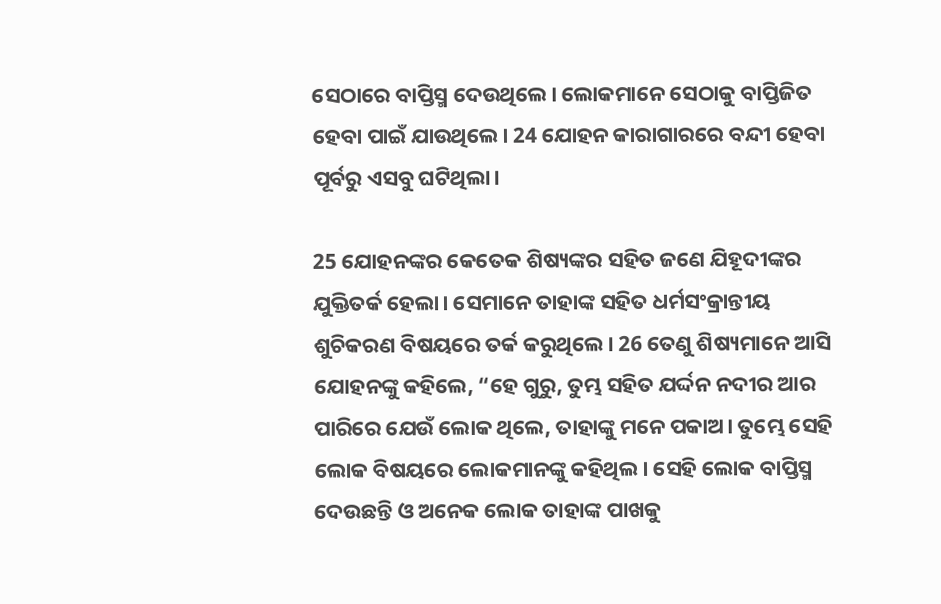ସେଠାରେ ବାପ୍ତିସ୍ମ ଦେଉଥିଲେ। ଲୋକମାନେ ସେଠାକୁ ବାପ୍ତିଜିତ ହେବା ପାଇଁ ଯାଉଥିଲେ। 24 ଯୋହନ କାରାଗାରରେ ବନ୍ଦୀ ହେବା ପୂର୍ବରୁ ଏସବୁ ଘଟିଥିଲା।

25 ଯୋହନଙ୍କର କେତେକ ଶିଷ୍ୟଙ୍କର ସହିତ ଜଣେ ଯିହୂଦୀଙ୍କର ଯୁକ୍ତିତର୍କ ହେଲା। ସେମାନେ ତାହାଙ୍କ ସହିତ ଧର୍ମସଂକ୍ରାନ୍ତୀୟ ଶୁଚିକରଣ ବିଷୟରେ ତର୍କ କରୁଥିଲେ। 26 ତେଣୁ ଶିଷ୍ୟମାନେ ଆସି ଯୋହନଙ୍କୁ କହିଲେ, “ହେ ଗୁରୁ, ତୁମ୍ଭ ସହିତ ଯର୍ଦ୍ଦନ ନଦୀର ଆର ପାରିରେ ଯେଉଁ ଲୋକ ଥିଲେ, ତାହାଙ୍କୁ ମନେ ପକାଅ। ତୁମ୍ଭେ ସେହି ଲୋକ ବିଷୟରେ ଲୋକମାନଙ୍କୁ କହିଥିଲ। ସେହି ଲୋକ ବାପ୍ତିସ୍ମ ଦେଉଛନ୍ତି ଓ ଅନେକ ଲୋକ ତାହାଙ୍କ ପାଖକୁ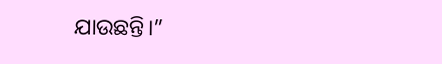ଯାଉଛନ୍ତି।”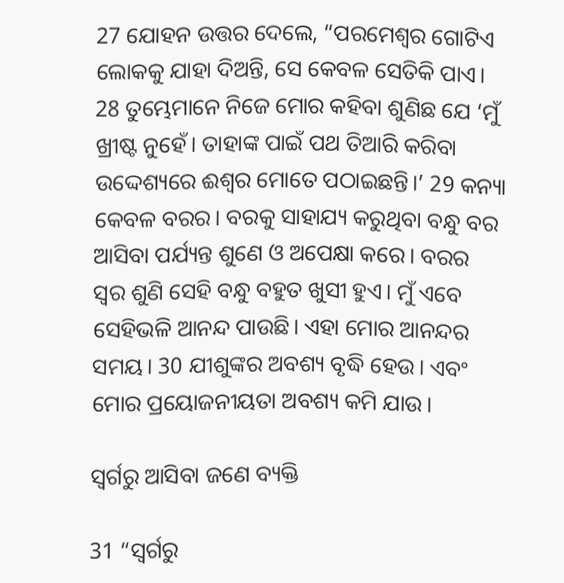27 ଯୋହନ ଉତ୍ତର ଦେଲେ, “ପରମେଶ୍ୱର ଗୋଟିଏ ଲୋକକୁ ଯାହା ଦିଅନ୍ତି, ସେ କେବଳ ସେତିକି ପାଏ। 28 ତୁମ୍ଭେମାନେ ନିଜେ ମୋର କହିବା ଶୁଣିଛ ଯେ ‘ମୁଁ ଖ୍ରୀଷ୍ଟ ନୁହେଁ। ତାହାଙ୍କ ପାଇଁ ପଥ ତିଆରି କରିବା ଉଦ୍ଦେଶ୍ୟରେ ଈଶ୍ୱର ମୋତେ ପଠାଇଛନ୍ତି।’ 29 କନ୍ୟା କେବଳ ବରର। ବରକୁ ସାହାଯ୍ୟ କରୁଥିବା ବନ୍ଧୁ ବର ଆସିବା ପର୍ଯ୍ୟନ୍ତ ଶୁଣେ ଓ ଅପେକ୍ଷା କରେ। ବରର ସ୍ୱର ଶୁଣି ସେହି ବନ୍ଧୁ ବହୁତ ଖୁସୀ ହୁଏ। ମୁଁ ଏବେ ସେହିଭଳି ଆନନ୍ଦ ପାଉଛି। ଏହା ମୋର ଆନନ୍ଦର ସମୟ। 30 ଯୀଶୁଙ୍କର ଅବଶ୍ୟ ବୃଦ୍ଧି ହେଉ। ଏବଂ ମୋର ପ୍ରୟୋଜନୀୟତା ଅବଶ୍ୟ କମି ଯାଉ।

ସ୍ୱର୍ଗରୁ ଆସିବା ଜଣେ ବ୍ୟକ୍ତି

31 “ସ୍ୱର୍ଗରୁ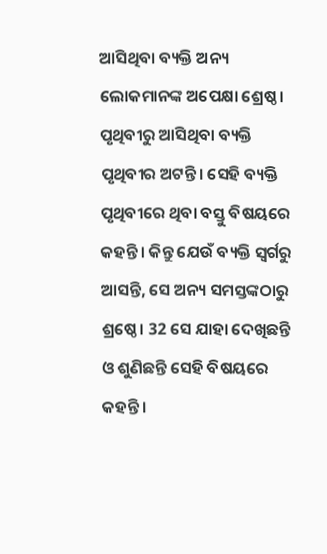ଆସିଥିବା ବ୍ୟକ୍ତି ଅନ୍ୟ ଲୋକମାନଙ୍କ ଅପେକ୍ଷା ଶ୍ରେଷ୍ଠ। ପୃଥିବୀରୁ ଆସିଥିବା ବ୍ୟକ୍ତି ପୃଥିବୀର ଅଟନ୍ତି। ସେହି ବ୍ୟକ୍ତି ପୃଥିବୀରେ ଥିବା ବସ୍ତୁ ବିଷୟରେ କହନ୍ତି। କିନ୍ତୁ ଯେଉଁ ବ୍ୟକ୍ତି ସ୍ୱର୍ଗରୁ ଆସନ୍ତି, ସେ ଅନ୍ୟ ସମସ୍ତଙ୍କଠାରୁ ଶ୍ରଷ୍ଠେ। 32 ସେ ଯାହା ଦେଖିଛନ୍ତି ଓ ଶୁଣିଛନ୍ତି ସେହି ବିଷୟରେ କହନ୍ତି।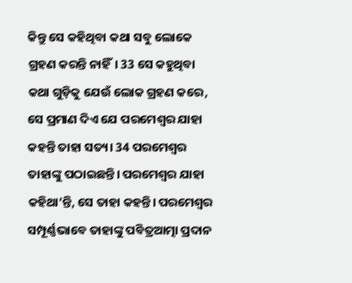କିନ୍ତୁ ସେ କହିଥିବା କଥା ସବୁ ଲୋକେ ଗ୍ରହଣ କରନ୍ତି ନାହିଁ। 33 ସେ କହୁଥିବା କଥା ଗୁଡ଼ିକୁ ଯେଉଁ ଲୋକ ଗ୍ରହଣ କରେ, ସେ ପ୍ରମାଣ ଦିଏ ଯେ ପରମେଶ୍ୱର ଯାହା କହନ୍ତି ତାହା ସତ୍ୟ। 34 ପରମେଶ୍ୱର ତାହାଙ୍କୁ ପଠାଇଛନ୍ତି। ପରମେଶ୍ୱର ଯାହା କହିଥା’ନ୍ତି, ସେ ତାହା କହନ୍ତି। ପରମେଶ୍ୱର ସମ୍ପୂର୍ଣ୍ଣଭାବେ ତାହାଙ୍କୁ ପବିତ୍ରଆତ୍ମା ପ୍ରଦାନ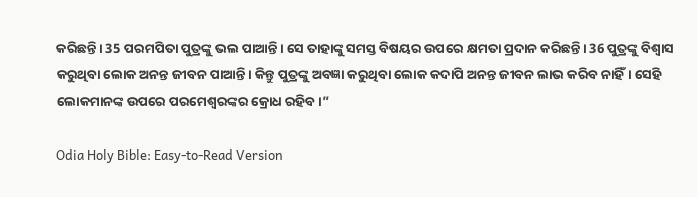କରିଛନ୍ତି। 35 ପରମପିତା ପୁତ୍ରଙ୍କୁ ଭଲ ପାଆନ୍ତି। ସେ ତାହାଙ୍କୁ ସମସ୍ତ ବିଷୟର ଉପରେ କ୍ଷମତା ପ୍ରଦାନ କରିଛନ୍ତି। 36 ପୁତ୍ରଙ୍କୁ ବିଶ୍ୱାସ କରୁଥିବା ଲୋକ ଅନନ୍ତ ଜୀବନ ପାଆନ୍ତି। କିନ୍ତୁ ପୁତ୍ରଙ୍କୁ ଅବଜ୍ଞା କରୁଥିବା ଲୋକ କଦାପି ଅନନ୍ତ ଜୀବନ ଲାଭ କରିବ ନାହିଁ। ସେହି ଲୋକମାନଙ୍କ ଉପରେ ପରମେଶ୍ୱରଙ୍କର କ୍ରୋଧ ରହିବ।”

Odia Holy Bible: Easy-to-Read Version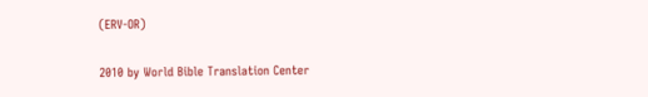(ERV-OR)

2010 by World Bible Translation Center